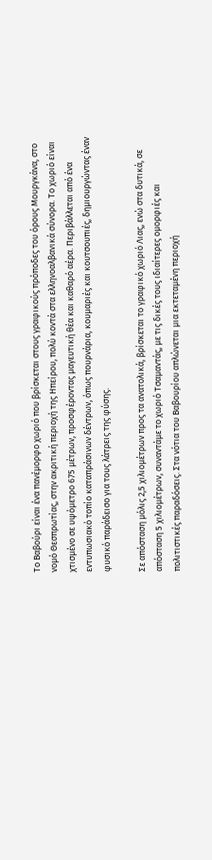Το Βαβούρι είναι ένα πανέμορφο χωριό που βρίσκεται στους γραφικούς πρόποδες του όρους Μουργκάνα, στο νομό Θεσπρωτίας, στην ακριτική περιοχή της Ηπείρου, πολύ κοντά στα ελληνοαλβανικά σύνορα. Το χωριό είναι χτισμένο σε υψόμετρο 675 μέτρων, προσφέροντας μαγευτική θέα και καθαρό αέρα. Περιβάλλεται από ένα εντυπωσιακό τοπίο καταπράσινων δέντρων, όπως πουρνάρια, κουμαριές και κουτσουπιές, δημιουργώντας έναν φυσικό παράδεισο για τους λάτρεις της φύσης.

Σε απόσταση μόλις 2,5 χιλιομέτρων προς τα ανατολικά, βρίσκεται το γραφικό χωριό Λιας, ενώ στα δυτικά, σε απόσταση 5 χιλιομέτρων, συναντάμε το χωριό Τσαμαντάς, με τις δικές τους ιδιαίτερες ομορφιές και πολιτιστικές παραδόσεις. Στα νότια του Βαβουρίου απλώνεται μια εκτεταμένη περιοχή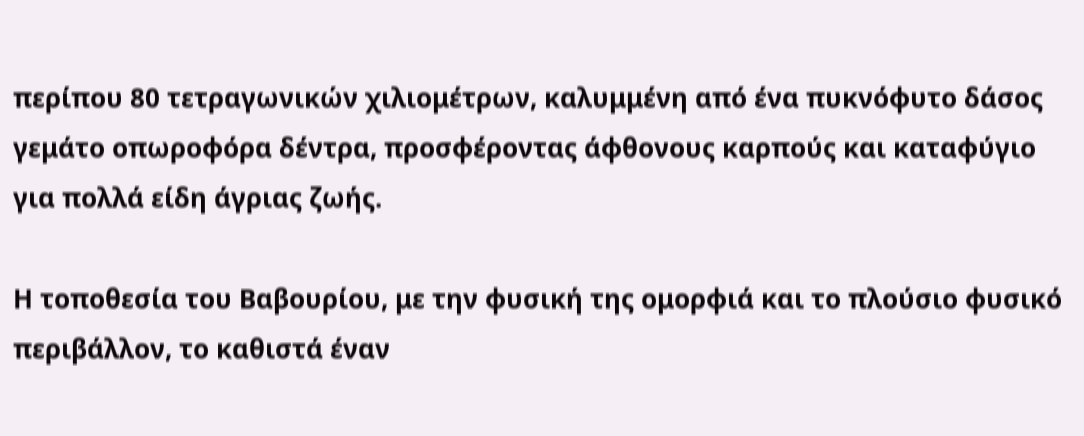περίπου 80 τετραγωνικών χιλιομέτρων, καλυμμένη από ένα πυκνόφυτο δάσος γεμάτο οπωροφόρα δέντρα, προσφέροντας άφθονους καρπούς και καταφύγιο για πολλά είδη άγριας ζωής.

Η τοποθεσία του Βαβουρίου, με την φυσική της ομορφιά και το πλούσιο φυσικό περιβάλλον, το καθιστά έναν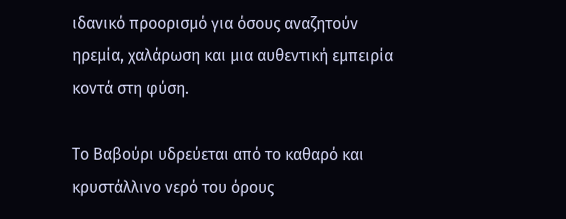ιδανικό προορισμό για όσους αναζητούν ηρεμία, χαλάρωση και μια αυθεντική εμπειρία κοντά στη φύση.

Το Βαβούρι υδρεύεται από το καθαρό και κρυστάλλινο νερό του όρους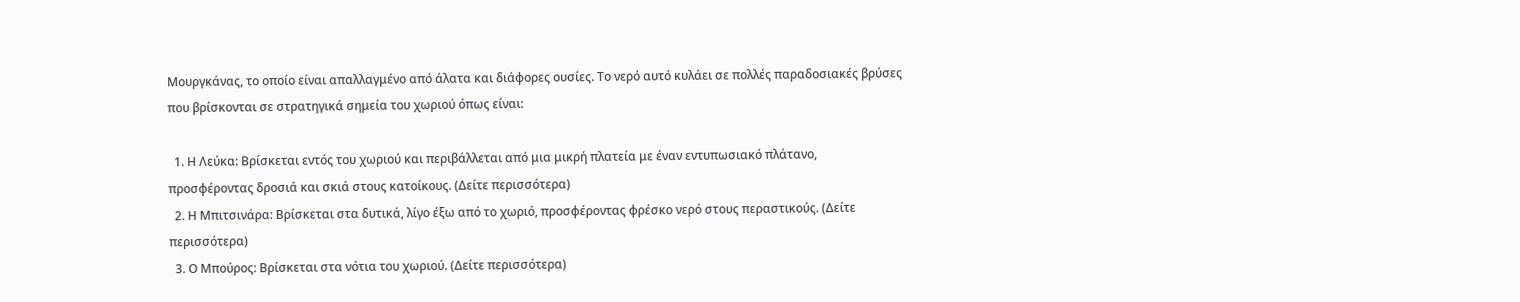Μουργκάνας, το οποίο είναι απαλλαγμένο από άλατα και διάφορες ουσίες. Το νερό αυτό κυλάει σε πολλές παραδοσιακές βρύσες που βρίσκονται σε στρατηγικά σημεία του χωριού όπως είναι:

  1. Η Λεύκα: Βρίσκεται εντός του χωριού και περιβάλλεται από μια μικρή πλατεία με έναν εντυπωσιακό πλάτανο, προσφέροντας δροσιά και σκιά στους κατοίκους. (Δείτε περισσότερα)
  2. Η Μπιτσινάρα: Βρίσκεται στα δυτικά, λίγο έξω από το χωριό, προσφέροντας φρέσκο νερό στους περαστικούς. (Δείτε περισσότερα)
  3. Ο Μπούρος: Βρίσκεται στα νότια του χωριού. (Δείτε περισσότερα)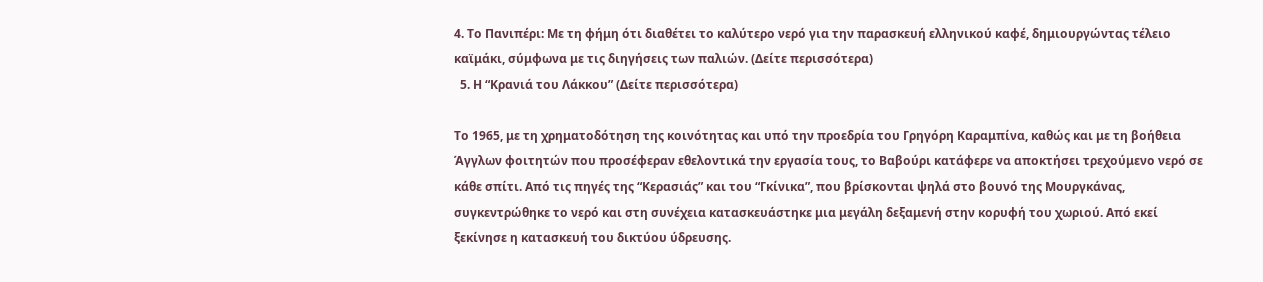4. Το Πανιπέρι: Με τη φήμη ότι διαθέτει το καλύτερο νερό για την παρασκευή ελληνικού καφέ, δημιουργώντας τέλειο καϊμάκι, σύμφωνα με τις διηγήσεις των παλιών. (Δείτε περισσότερα)
  5. Η “Κρανιά του Λάκκου” (Δείτε περισσότερα)

Το 1965, με τη χρηματοδότηση της κοινότητας και υπό την προεδρία του Γρηγόρη Καραμπίνα, καθώς και με τη βοήθεια Άγγλων φοιτητών που προσέφεραν εθελοντικά την εργασία τους, το Βαβούρι κατάφερε να αποκτήσει τρεχούμενο νερό σε κάθε σπίτι. Από τις πηγές της “Κερασιάς” και του “Γκίνικα”, που βρίσκονται ψηλά στο βουνό της Μουργκάνας, συγκεντρώθηκε το νερό και στη συνέχεια κατασκευάστηκε μια μεγάλη δεξαμενή στην κορυφή του χωριού. Από εκεί ξεκίνησε η κατασκευή του δικτύου ύδρευσης.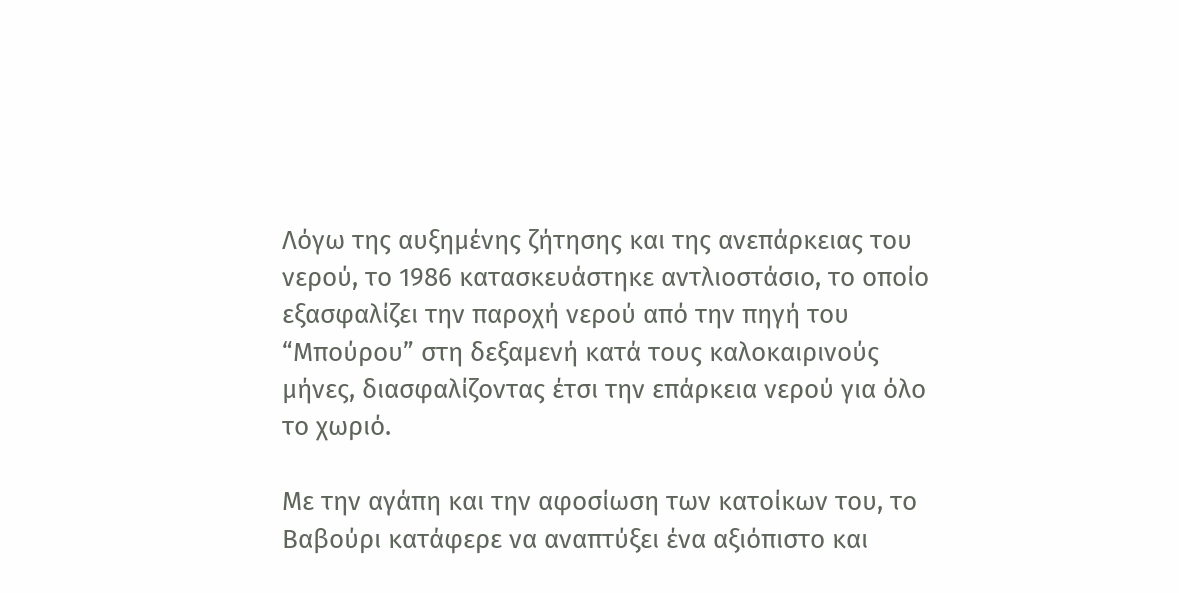Λόγω της αυξημένης ζήτησης και της ανεπάρκειας του νερού, το 1986 κατασκευάστηκε αντλιοστάσιο, το οποίο εξασφαλίζει την παροχή νερού από την πηγή του “Μπούρου” στη δεξαμενή κατά τους καλοκαιρινούς μήνες, διασφαλίζοντας έτσι την επάρκεια νερού για όλο το χωριό.

Με την αγάπη και την αφοσίωση των κατοίκων του, το Βαβούρι κατάφερε να αναπτύξει ένα αξιόπιστο και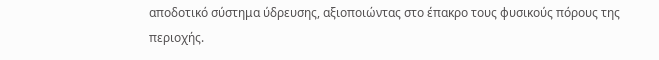αποδοτικό σύστημα ύδρευσης, αξιοποιώντας στο έπακρο τους φυσικούς πόρους της περιοχής.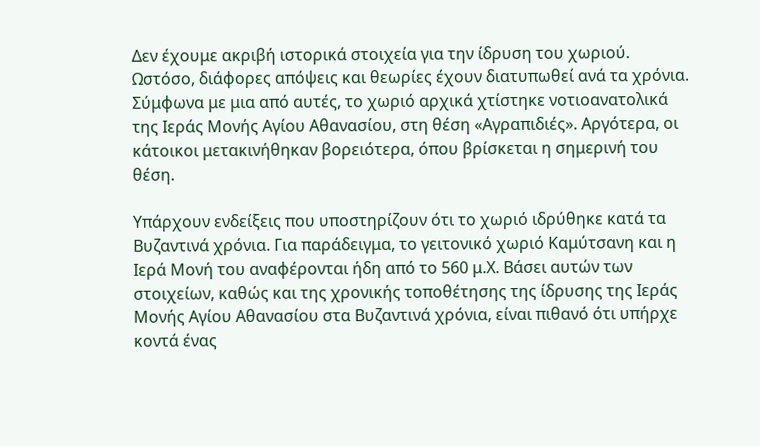Δεν έχουμε ακριβή ιστορικά στοιχεία για την ίδρυση του χωριού. Ωστόσο, διάφορες απόψεις και θεωρίες έχουν διατυπωθεί ανά τα χρόνια. Σύμφωνα με μια από αυτές, το χωριό αρχικά χτίστηκε νοτιοανατολικά της Ιεράς Μονής Αγίου Αθανασίου, στη θέση «Αγραπιδιές». Αργότερα, οι κάτοικοι μετακινήθηκαν βορειότερα, όπου βρίσκεται η σημερινή του θέση.

Υπάρχουν ενδείξεις που υποστηρίζουν ότι το χωριό ιδρύθηκε κατά τα Βυζαντινά χρόνια. Για παράδειγμα, το γειτονικό χωριό Καμύτσανη και η Ιερά Μονή του αναφέρονται ήδη από το 560 μ.Χ. Βάσει αυτών των στοιχείων, καθώς και της χρονικής τοποθέτησης της ίδρυσης της Ιεράς Μονής Αγίου Αθανασίου στα Βυζαντινά χρόνια, είναι πιθανό ότι υπήρχε κοντά ένας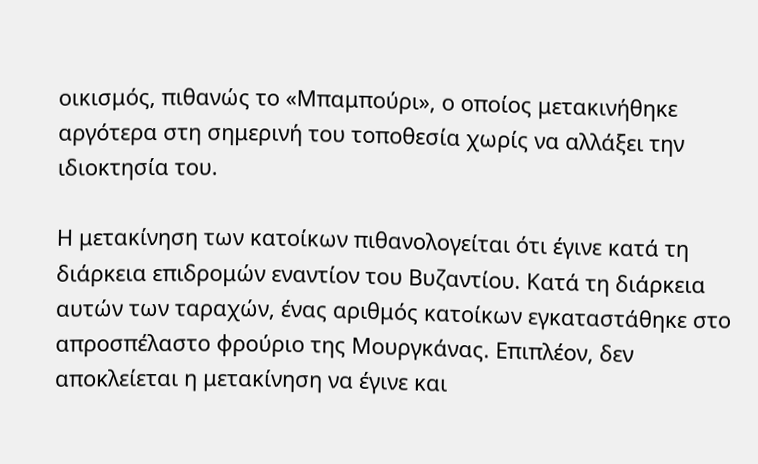οικισμός, πιθανώς το «Μπαμπούρι», ο οποίος μετακινήθηκε αργότερα στη σημερινή του τοποθεσία χωρίς να αλλάξει την ιδιοκτησία του.

Η μετακίνηση των κατοίκων πιθανολογείται ότι έγινε κατά τη διάρκεια επιδρομών εναντίον του Βυζαντίου. Κατά τη διάρκεια αυτών των ταραχών, ένας αριθμός κατοίκων εγκαταστάθηκε στο απροσπέλαστο φρούριο της Μουργκάνας. Επιπλέον, δεν αποκλείεται η μετακίνηση να έγινε και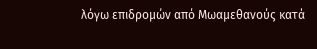λόγω επιδρομών από Μωαμεθανούς κατά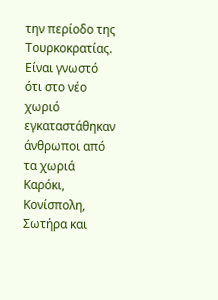την περίοδο της Τουρκοκρατίας. Είναι γνωστό ότι στο νέο χωριό εγκαταστάθηκαν άνθρωποι από τα χωριά Καρόκι, Κονίσπολη, Σωτήρα και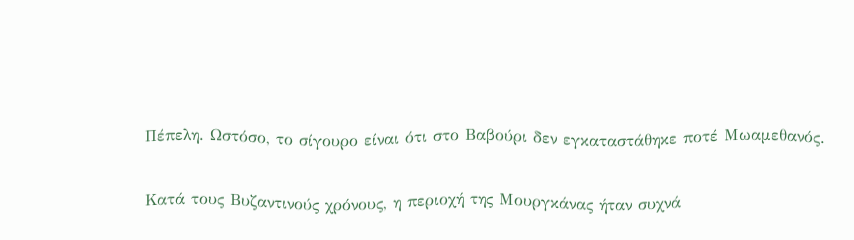Πέπελη. Ωστόσο, το σίγουρο είναι ότι στο Βαβούρι δεν εγκαταστάθηκε ποτέ Μωαμεθανός.

Κατά τους Βυζαντινούς χρόνους, η περιοχή της Μουργκάνας ήταν συχνά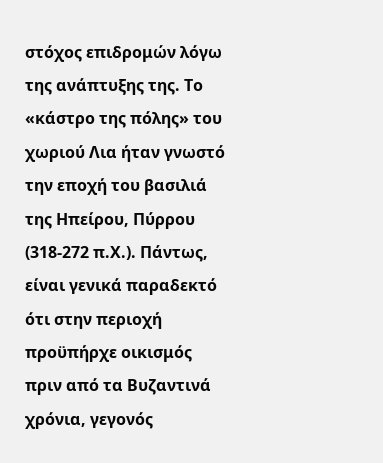στόχος επιδρομών λόγω της ανάπτυξης της. Το «κάστρο της πόλης» του χωριού Λια ήταν γνωστό την εποχή του βασιλιά της Ηπείρου, Πύρρου (318-272 π.Χ.). Πάντως, είναι γενικά παραδεκτό ότι στην περιοχή προϋπήρχε οικισμός πριν από τα Βυζαντινά χρόνια, γεγονός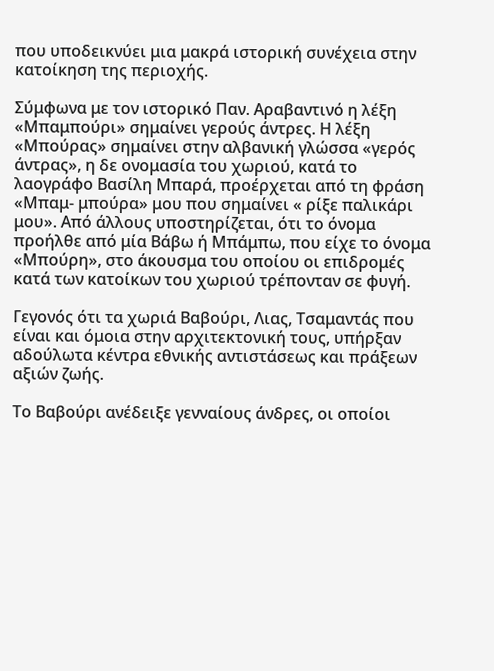που υποδεικνύει μια μακρά ιστορική συνέχεια στην κατοίκηση της περιοχής.

Σύμφωνα με τον ιστορικό Παν. Αραβαντινό η λέξη «Μπαμπούρι» σημαίνει γερούς άντρες. Η λέξη «Μπούρας» σημαίνει στην αλβανική γλώσσα «γερός άντρας», η δε ονομασία του χωριού, κατά το λαογράφο Βασίλη Μπαρά, προέρχεται από τη φράση «Μπαμ- μπούρα» μου που σημαίνει « ρίξε παλικάρι μου». Από άλλους υποστηρίζεται, ότι το όνομα προήλθε από μία Βάβω ή Μπάμπω, που είχε το όνομα «Μπούρη», στο άκουσμα του οποίου οι επιδρομές κατά των κατοίκων του χωριού τρέπονταν σε φυγή.

Γεγονός ότι τα χωριά Βαβούρι, Λιας, Τσαμαντάς που είναι και όμοια στην αρχιτεκτονική τους, υπήρξαν αδούλωτα κέντρα εθνικής αντιστάσεως και πράξεων αξιών ζωής.

Το Βαβούρι ανέδειξε γενναίους άνδρες, οι οποίοι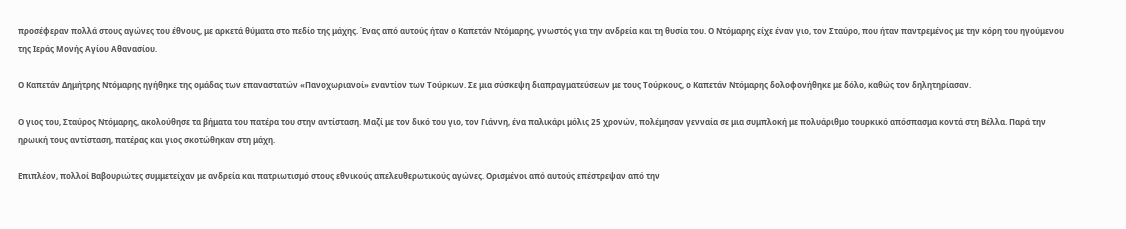προσέφεραν πολλά στους αγώνες του έθνους, με αρκετά θύματα στο πεδίο της μάχης. Ένας από αυτούς ήταν ο Καπετάν Ντόμαρης, γνωστός για την ανδρεία και τη θυσία του. Ο Ντόμαρης είχε έναν γιο, τον Σταύρο, που ήταν παντρεμένος με την κόρη του ηγούμενου της Ιεράς Μονής Αγίου Αθανασίου.

Ο Καπετάν Δημήτρης Ντόμαρης ηγήθηκε της ομάδας των επαναστατών «Πανοχωριανοί» εναντίον των Τούρκων. Σε μια σύσκεψη διαπραγματεύσεων με τους Τούρκους, ο Καπετάν Ντόμαρης δολοφονήθηκε με δόλο, καθώς τον δηλητηρίασαν.

Ο γιος του, Σταύρος Ντόμαρης, ακολούθησε τα βήματα του πατέρα του στην αντίσταση. Μαζί με τον δικό του γιο, τον Γιάννη, ένα παλικάρι μόλις 25 χρονών, πολέμησαν γενναία σε μια συμπλοκή με πολυάριθμο τουρκικό απόσπασμα κοντά στη Βέλλα. Παρά την ηρωική τους αντίσταση, πατέρας και γιος σκοτώθηκαν στη μάχη.

Επιπλέον, πολλοί Βαβουριώτες συμμετείχαν με ανδρεία και πατριωτισμό στους εθνικούς απελευθερωτικούς αγώνες. Ορισμένοι από αυτούς επέστρεψαν από την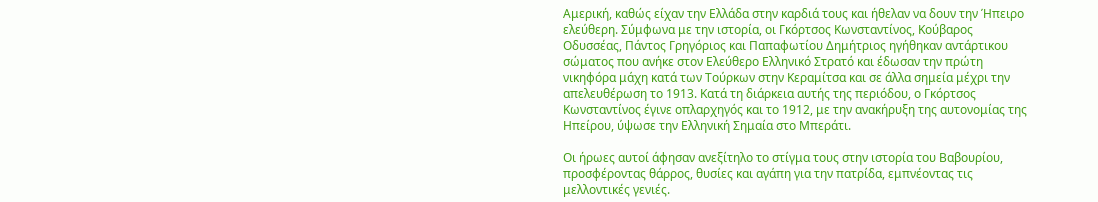Αμερική, καθώς είχαν την Ελλάδα στην καρδιά τους και ήθελαν να δουν την Ήπειρο ελεύθερη. Σύμφωνα με την ιστορία, οι Γκόρτσος Κωνσταντίνος, Κούβαρος Οδυσσέας, Πάντος Γρηγόριος και Παπαφωτίου Δημήτριος ηγήθηκαν αντάρτικου σώματος που ανήκε στον Ελεύθερο Ελληνικό Στρατό και έδωσαν την πρώτη νικηφόρα μάχη κατά των Τούρκων στην Κεραμίτσα και σε άλλα σημεία μέχρι την απελευθέρωση το 1913. Κατά τη διάρκεια αυτής της περιόδου, ο Γκόρτσος Κωνσταντίνος έγινε οπλαρχηγός και το 1912, με την ανακήρυξη της αυτονομίας της Ηπείρου, ύψωσε την Ελληνική Σημαία στο Μπεράτι.

Οι ήρωες αυτοί άφησαν ανεξίτηλο το στίγμα τους στην ιστορία του Βαβουρίου, προσφέροντας θάρρος, θυσίες και αγάπη για την πατρίδα, εμπνέοντας τις μελλοντικές γενιές.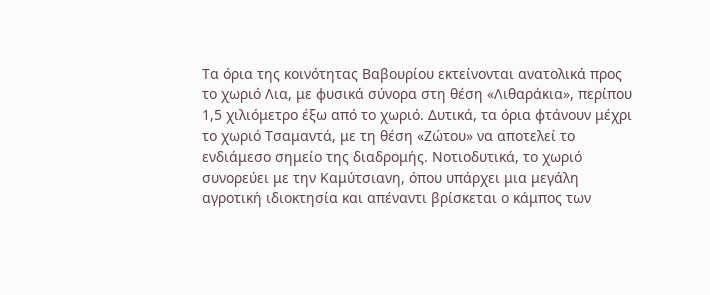Τα όρια της κοινότητας Βαβουρίου εκτείνονται ανατολικά προς το χωριό Λια, με φυσικά σύνορα στη θέση «Λιθαράκια», περίπου 1,5 χιλιόμετρο έξω από το χωριό. Δυτικά, τα όρια φτάνουν μέχρι το χωριό Τσαμαντά, με τη θέση «Ζώτου» να αποτελεί το ενδιάμεσο σημείο της διαδρομής. Νοτιοδυτικά, το χωριό συνορεύει με την Καμύτσιανη, όπου υπάρχει μια μεγάλη αγροτική ιδιοκτησία και απέναντι βρίσκεται ο κάμπος των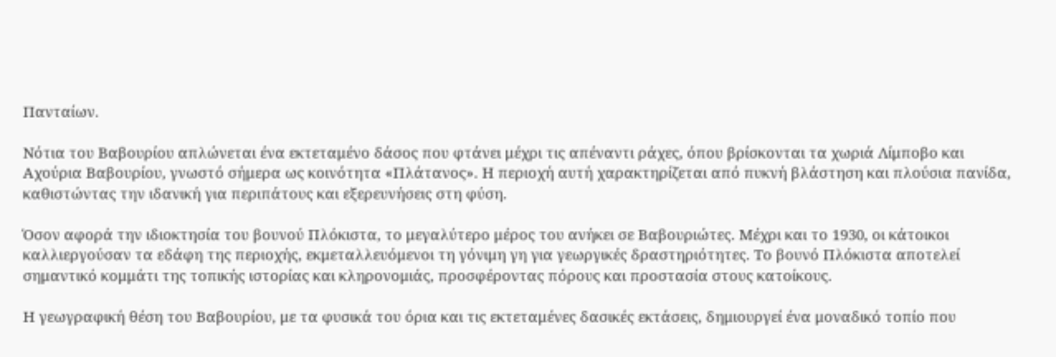Πανταίων.

Νότια του Βαβουρίου απλώνεται ένα εκτεταμένο δάσος που φτάνει μέχρι τις απέναντι ράχες, όπου βρίσκονται τα χωριά Λίμποβο και Αχούρια Βαβουρίου, γνωστό σήμερα ως κοινότητα «Πλάτανος». Η περιοχή αυτή χαρακτηρίζεται από πυκνή βλάστηση και πλούσια πανίδα, καθιστώντας την ιδανική για περιπάτους και εξερευνήσεις στη φύση.

Όσον αφορά την ιδιοκτησία του βουνού Πλόκιστα, το μεγαλύτερο μέρος του ανήκει σε Βαβουριώτες. Μέχρι και το 1930, οι κάτοικοι καλλιεργούσαν τα εδάφη της περιοχής, εκμεταλλευόμενοι τη γόνιμη γη για γεωργικές δραστηριότητες. Το βουνό Πλόκιστα αποτελεί σημαντικό κομμάτι της τοπικής ιστορίας και κληρονομιάς, προσφέροντας πόρους και προστασία στους κατοίκους.

Η γεωγραφική θέση του Βαβουρίου, με τα φυσικά του όρια και τις εκτεταμένες δασικές εκτάσεις, δημιουργεί ένα μοναδικό τοπίο που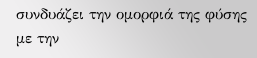συνδυάζει την ομορφιά της φύσης με την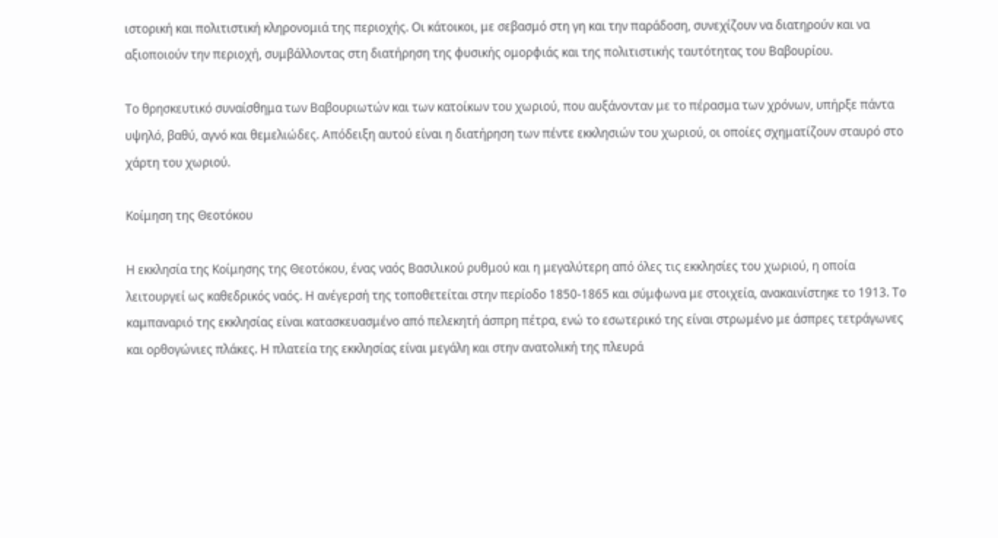ιστορική και πολιτιστική κληρονομιά της περιοχής. Οι κάτοικοι, με σεβασμό στη γη και την παράδοση, συνεχίζουν να διατηρούν και να αξιοποιούν την περιοχή, συμβάλλοντας στη διατήρηση της φυσικής ομορφιάς και της πολιτιστικής ταυτότητας του Βαβουρίου.

Το θρησκευτικό συναίσθημα των Βαβουριωτών και των κατοίκων του χωριού, που αυξάνονταν με το πέρασμα των χρόνων, υπήρξε πάντα υψηλό, βαθύ, αγνό και θεμελιώδες. Απόδειξη αυτού είναι η διατήρηση των πέντε εκκλησιών του χωριού, οι οποίες σχηματίζουν σταυρό στο χάρτη του χωριού.

Κοίμηση της Θεοτόκου

Η εκκλησία της Κοίμησης της Θεοτόκου, ένας ναός Βασιλικού ρυθμού και η μεγαλύτερη από όλες τις εκκλησίες του χωριού, η οποία λειτουργεί ως καθεδρικός ναός. Η ανέγερσή της τοποθετείται στην περίοδο 1850-1865 και σύμφωνα με στοιχεία, ανακαινίστηκε το 1913. Το καμπαναριό της εκκλησίας είναι κατασκευασμένο από πελεκητή άσπρη πέτρα, ενώ το εσωτερικό της είναι στρωμένο με άσπρες τετράγωνες και ορθογώνιες πλάκες. Η πλατεία της εκκλησίας είναι μεγάλη και στην ανατολική της πλευρά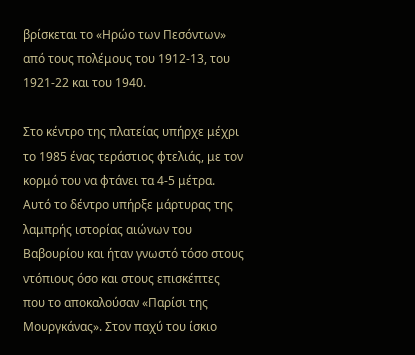βρίσκεται το «Ηρώο των Πεσόντων» από τους πολέμους του 1912-13, του 1921-22 και του 1940.

Στο κέντρο της πλατείας υπήρχε μέχρι το 1985 ένας τεράστιος φτελιάς, με τον κορμό του να φτάνει τα 4-5 μέτρα. Αυτό το δέντρο υπήρξε μάρτυρας της λαμπρής ιστορίας αιώνων του Βαβουρίου και ήταν γνωστό τόσο στους ντόπιους όσο και στους επισκέπτες που το αποκαλούσαν «Παρίσι της Μουργκάνας». Στον παχύ του ίσκιο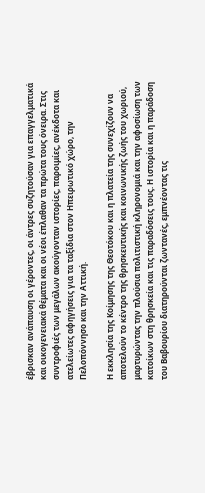έβρισκαν ανάπαυση οι γέροντες, οι άντρες συζητούσαν για επαγγελματικά και οικογενειακά θέματα και οι νέοι έπλαθαν τα πρώτα τους όνειρα. Στις συντροφιές των μεγάλων ακούγονταν ιστορίες, παροιμίες, ανέκδοτα και ατελείωτες αφηγήσεις για τα ταξίδια στον Ηπειρωτικό χώρο, την Πελοπόννησο και την Αττική.

Η εκκλησία της Κοίμησης της Θεοτόκου και η πλατεία της συνεχίζουν να αποτελούν το κέντρο της θρησκευτικής και κοινωνικής ζωής του χωριού, μαρτυρώντας την πλούσια πολιτιστική κληρονομιά και την αφοσίωση των κατοίκων στη θρησκεία και τις παραδόσεις τους. Η ιστορία και η παράδοση του Βαβουρίου διατηρούνται ζωντανές, εμπνέοντας τις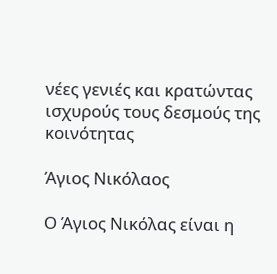νέες γενιές και κρατώντας ισχυρούς τους δεσμούς της κοινότητας

Άγιος Νικόλαος

Ο Άγιος Νικόλας είναι η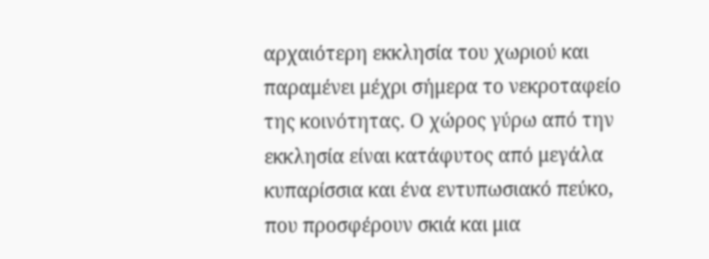αρχαιότερη εκκλησία του χωριού και παραμένει μέχρι σήμερα το νεκροταφείο της κοινότητας. Ο χώρος γύρω από την εκκλησία είναι κατάφυτος από μεγάλα κυπαρίσσια και ένα εντυπωσιακό πεύκο, που προσφέρουν σκιά και μια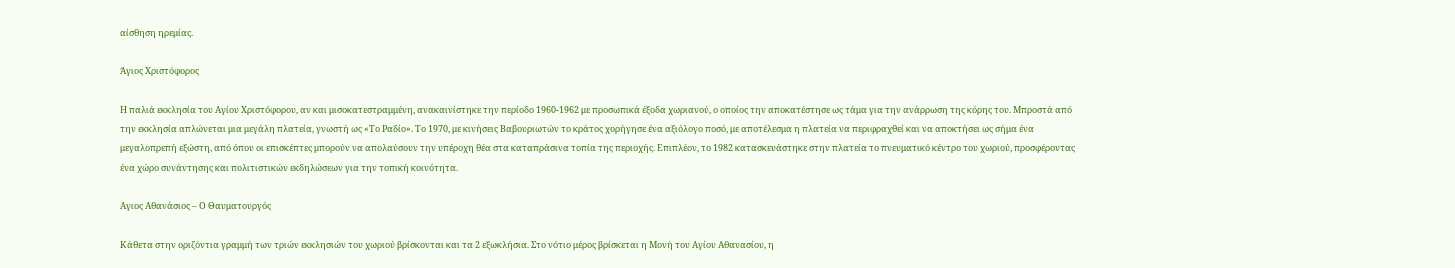αίσθηση ηρεμίας.

Άγιος Χριστόφορος

Η παλιά εκκλησία του Αγίου Χριστόφορου, αν και μισοκατεστραμμένη, ανακαινίστηκε την περίοδο 1960-1962 με προσωπικά έξοδα χωριανού, ο οποίος την αποκατέστησε ως τάμα για την ανάρρωση της κόρης του. Μπροστά από την εκκλησία απλώνεται μια μεγάλη πλατεία, γνωστή ως «Το Ραδίο». Το 1970, με κινήσεις Βαβουριωτών το κράτος χορήγησε ένα αξιόλογο ποσό, με αποτέλεσμα η πλατεία να περιφραχθεί και να αποκτήσει ως σήμα ένα μεγαλοπρεπή εξώστη, από όπου οι επισκέπτες μπορούν να απολαύσουν την υπέροχη θέα στα καταπράσινα τοπία της περιοχής. Επιπλέον, το 1982 κατασκευάστηκε στην πλατεία το πνευματικό κέντρο του χωριού, προσφέροντας ένα χώρο συνάντησης και πολιτιστικών εκδηλώσεων για την τοπική κοινότητα.

Αγιος Αθανάσιος – Ο Θαυματουργός

Κάθετα στην οριζόντια γραμμή των τριών εκκλησιών του χωριού βρίσκονται και τα 2 εξωκλήσια. Στο νότιο μέρος βρίσκεται η Μονή του Αγίου Αθανασίου, η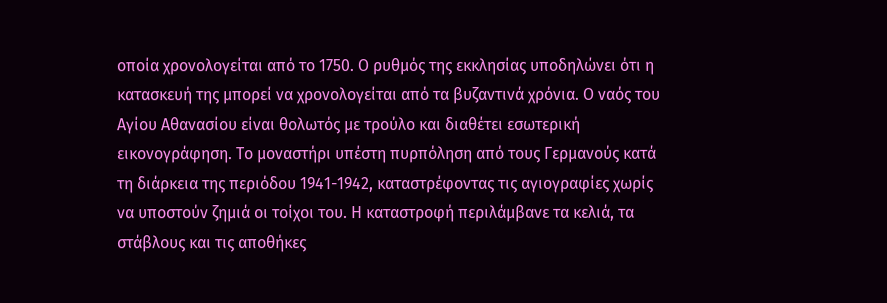οποία χρονολογείται από το 1750. Ο ρυθμός της εκκλησίας υποδηλώνει ότι η κατασκευή της μπορεί να χρονολογείται από τα βυζαντινά χρόνια. Ο ναός του Αγίου Αθανασίου είναι θολωτός με τρούλο και διαθέτει εσωτερική εικονογράφηση. Το μοναστήρι υπέστη πυρπόληση από τους Γερμανούς κατά τη διάρκεια της περιόδου 1941-1942, καταστρέφοντας τις αγιογραφίες χωρίς να υποστούν ζημιά οι τοίχοι του. Η καταστροφή περιλάμβανε τα κελιά, τα στάβλους και τις αποθήκες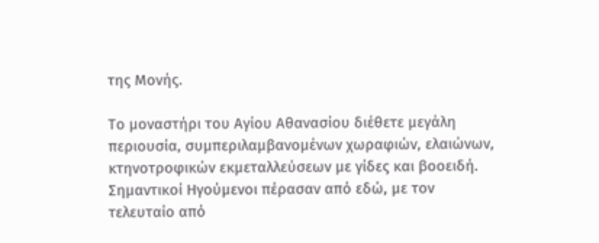της Μονής.

Το μοναστήρι του Αγίου Αθανασίου διέθετε μεγάλη περιουσία, συμπεριλαμβανομένων χωραφιών, ελαιώνων, κτηνοτροφικών εκμεταλλεύσεων με γίδες και βοοειδή. Σημαντικοί Ηγούμενοι πέρασαν από εδώ, με τον τελευταίο από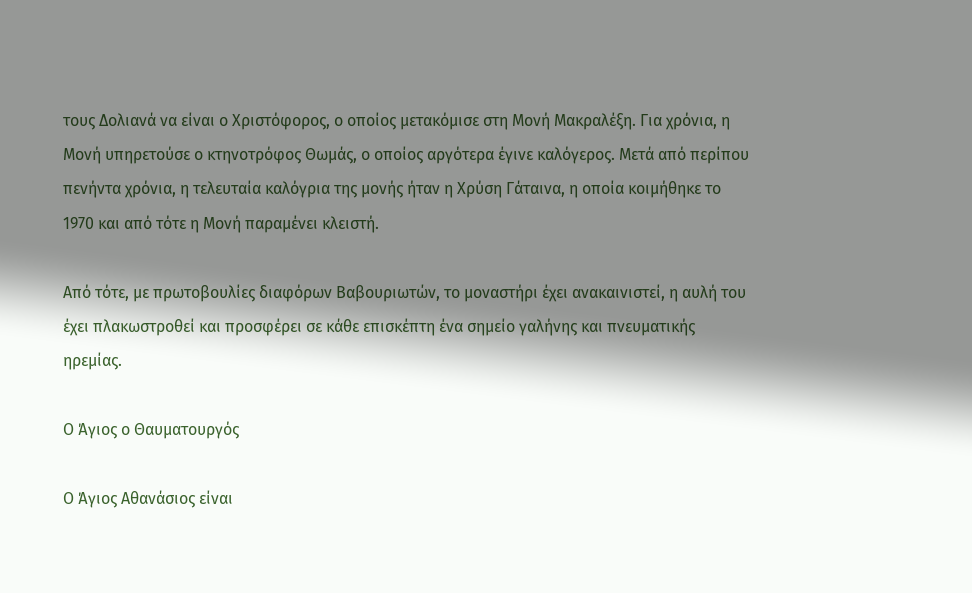τους Δολιανά να είναι ο Χριστόφορος, ο οποίος μετακόμισε στη Μονή Μακραλέξη. Για χρόνια, η Μονή υπηρετούσε ο κτηνοτρόφος Θωμάς, ο οποίος αργότερα έγινε καλόγερος. Μετά από περίπου πενήντα χρόνια, η τελευταία καλόγρια της μονής ήταν η Χρύση Γάταινα, η οποία κοιμήθηκε το 1970 και από τότε η Μονή παραμένει κλειστή.

Από τότε, με πρωτοβουλίες διαφόρων Βαβουριωτών, το μοναστήρι έχει ανακαινιστεί, η αυλή του έχει πλακωστροθεί και προσφέρει σε κάθε επισκέπτη ένα σημείο γαλήνης και πνευματικής ηρεμίας.

Ο Άγιος ο Θαυματουργός

Ο Άγιος Αθανάσιος είναι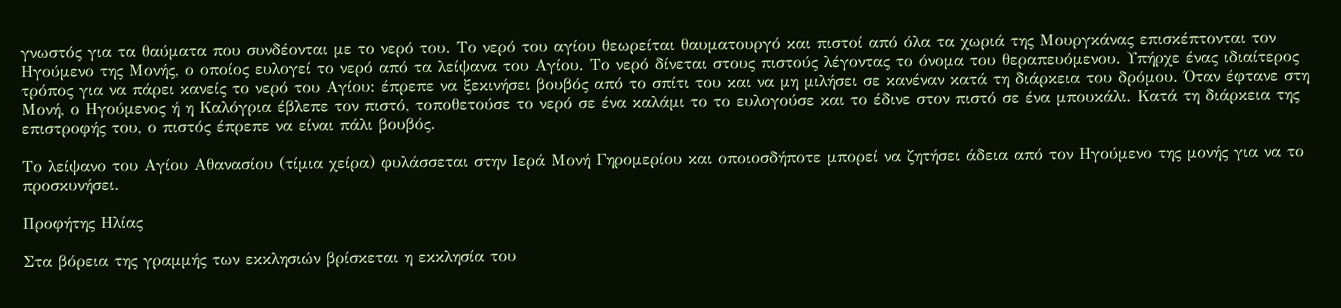γνωστός για τα θαύματα που συνδέονται με το νερό του. Το νερό του αγίου θεωρείται θαυματουργό και πιστοί από όλα τα χωριά της Μουργκάνας επισκέπτονται τον Ηγούμενο της Μονής, ο οποίος ευλογεί το νερό από τα λείψανα του Αγίου. Το νερό δίνεται στους πιστούς λέγοντας το όνομα του θεραπευόμενου. Υπήρχε ένας ιδιαίτερος τρόπος για να πάρει κανείς το νερό του Αγίου: έπρεπε να ξεκινήσει βουβός από το σπίτι του και να μη μιλήσει σε κανέναν κατά τη διάρκεια του δρόμου. Όταν έφτανε στη Μονή, ο Ηγούμενος ή η Καλόγρια έβλεπε τον πιστό, τοποθετούσε το νερό σε ένα καλάμι το το ευλογούσε και το έδινε στον πιστό σε ένα μπουκάλι. Κατά τη διάρκεια της επιστροφής του, ο πιστός έπρεπε να είναι πάλι βουβός.

Το λείψανο του Αγίου Αθανασίου (τίμια χείρα) φυλάσσεται στην Ιερά Μονή Γηρομερίου και οποιοσδήποτε μπορεί να ζητήσει άδεια από τον Ηγούμενο της μονής για να το προσκυνήσει.

Προφήτης Ηλίας

Στα βόρεια της γραμμής των εκκλησιών βρίσκεται η εκκλησία του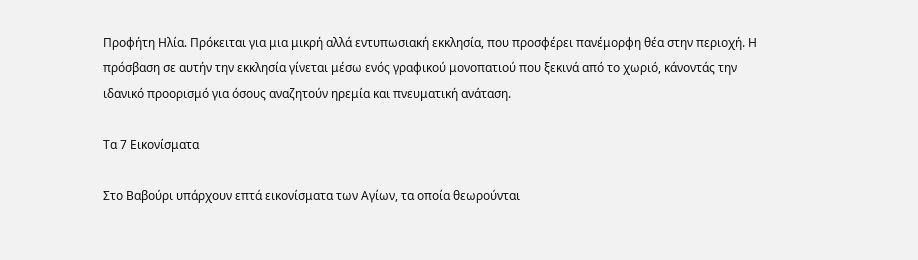Προφήτη Ηλία. Πρόκειται για μια μικρή αλλά εντυπωσιακή εκκλησία, που προσφέρει πανέμορφη θέα στην περιοχή. Η πρόσβαση σε αυτήν την εκκλησία γίνεται μέσω ενός γραφικού μονοπατιού που ξεκινά από το χωριό, κάνοντάς την ιδανικό προορισμό για όσους αναζητούν ηρεμία και πνευματική ανάταση.

Τα 7 Εικονίσματα

Στο Βαβούρι υπάρχουν επτά εικονίσματα των Αγίων, τα οποία θεωρούνται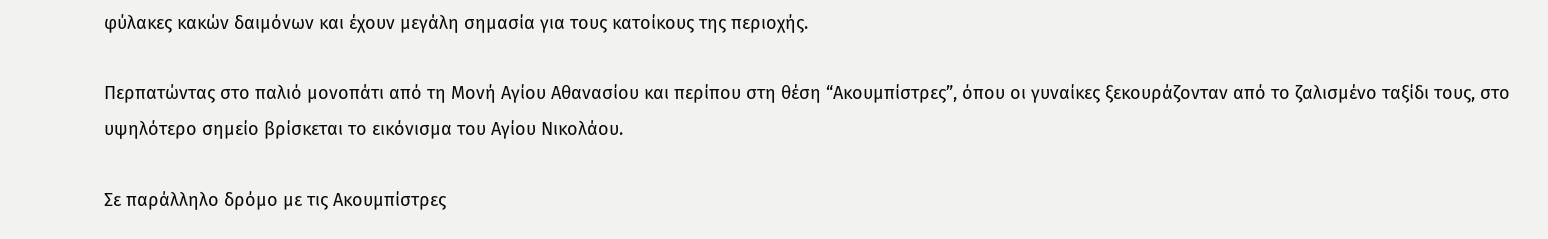φύλακες κακών δαιμόνων και έχουν μεγάλη σημασία για τους κατοίκους της περιοχής.

Περπατώντας στο παλιό μονοπάτι από τη Μονή Αγίου Αθανασίου και περίπου στη θέση “Ακουμπίστρες”, όπου οι γυναίκες ξεκουράζονταν από το ζαλισμένο ταξίδι τους, στο υψηλότερο σημείο βρίσκεται το εικόνισμα του Αγίου Νικολάου.

Σε παράλληλο δρόμο με τις Ακουμπίστρες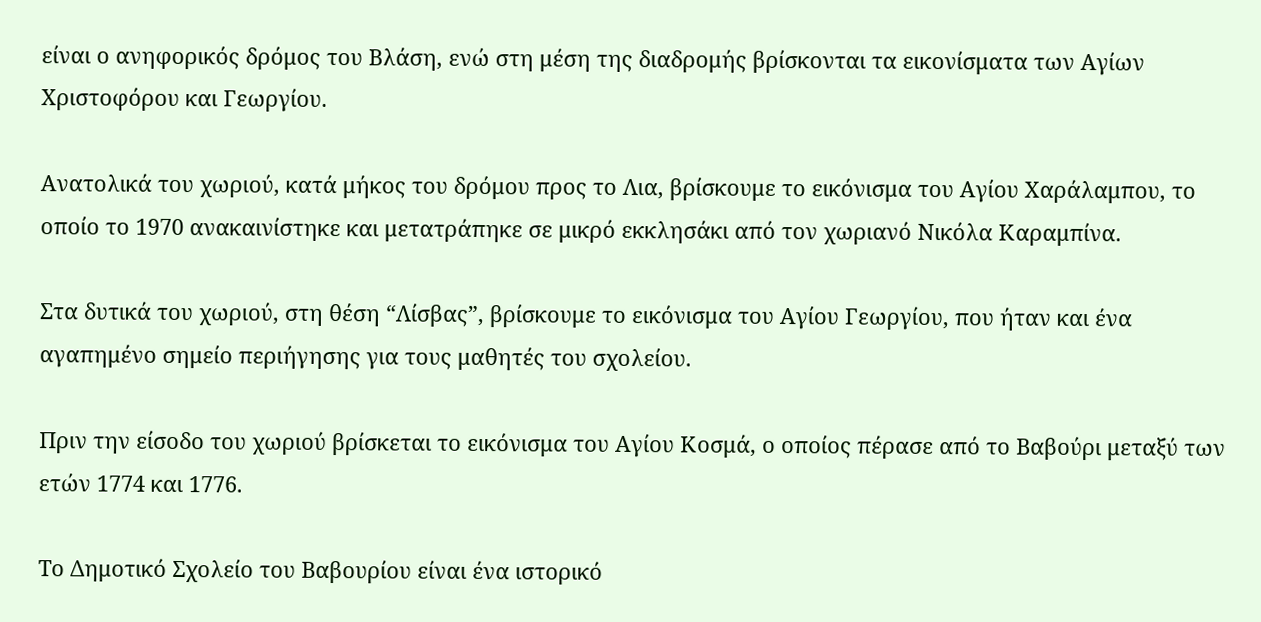είναι ο ανηφορικός δρόμος του Βλάση, ενώ στη μέση της διαδρομής βρίσκονται τα εικονίσματα των Αγίων Χριστοφόρου και Γεωργίου.

Ανατολικά του χωριού, κατά μήκος του δρόμου προς το Λια, βρίσκουμε το εικόνισμα του Αγίου Χαράλαμπου, το οποίο το 1970 ανακαινίστηκε και μετατράπηκε σε μικρό εκκλησάκι από τον χωριανό Νικόλα Καραμπίνα.

Στα δυτικά του χωριού, στη θέση “Λίσβας”, βρίσκουμε το εικόνισμα του Αγίου Γεωργίου, που ήταν και ένα αγαπημένο σημείο περιήγησης για τους μαθητές του σχολείου.

Πριν την είσοδο του χωριού βρίσκεται το εικόνισμα του Αγίου Κοσμά, ο οποίος πέρασε από το Βαβούρι μεταξύ των ετών 1774 και 1776.

Το Δημοτικό Σχολείο του Βαβουρίου είναι ένα ιστορικό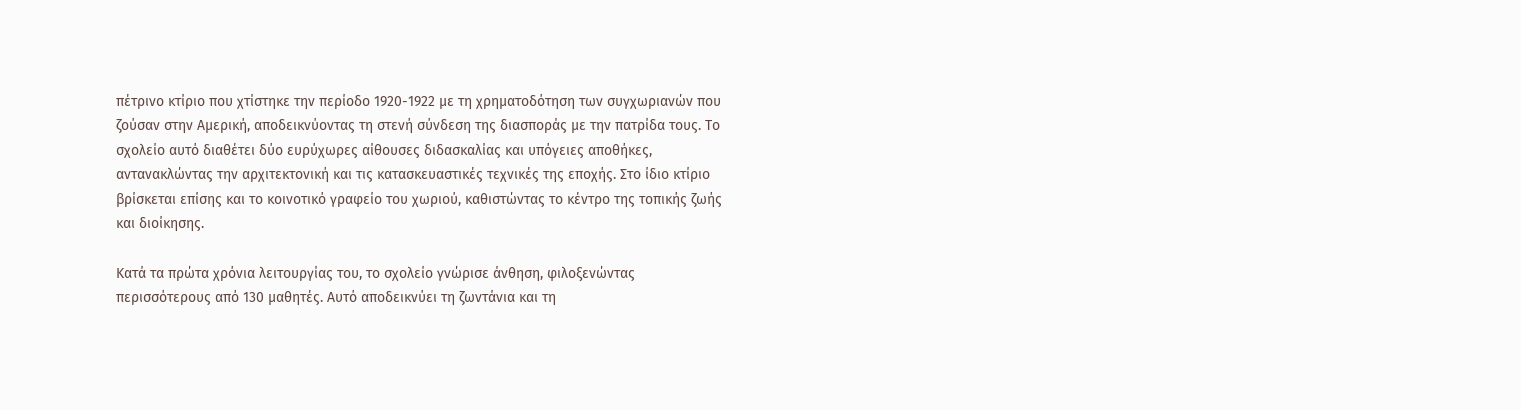πέτρινο κτίριο που χτίστηκε την περίοδο 1920-1922 με τη χρηματοδότηση των συγχωριανών που ζούσαν στην Αμερική, αποδεικνύοντας τη στενή σύνδεση της διασποράς με την πατρίδα τους. Το σχολείο αυτό διαθέτει δύο ευρύχωρες αίθουσες διδασκαλίας και υπόγειες αποθήκες, αντανακλώντας την αρχιτεκτονική και τις κατασκευαστικές τεχνικές της εποχής. Στο ίδιο κτίριο βρίσκεται επίσης και το κοινοτικό γραφείο του χωριού, καθιστώντας το κέντρο της τοπικής ζωής και διοίκησης.

Κατά τα πρώτα χρόνια λειτουργίας του, το σχολείο γνώρισε άνθηση, φιλοξενώντας περισσότερους από 130 μαθητές. Αυτό αποδεικνύει τη ζωντάνια και τη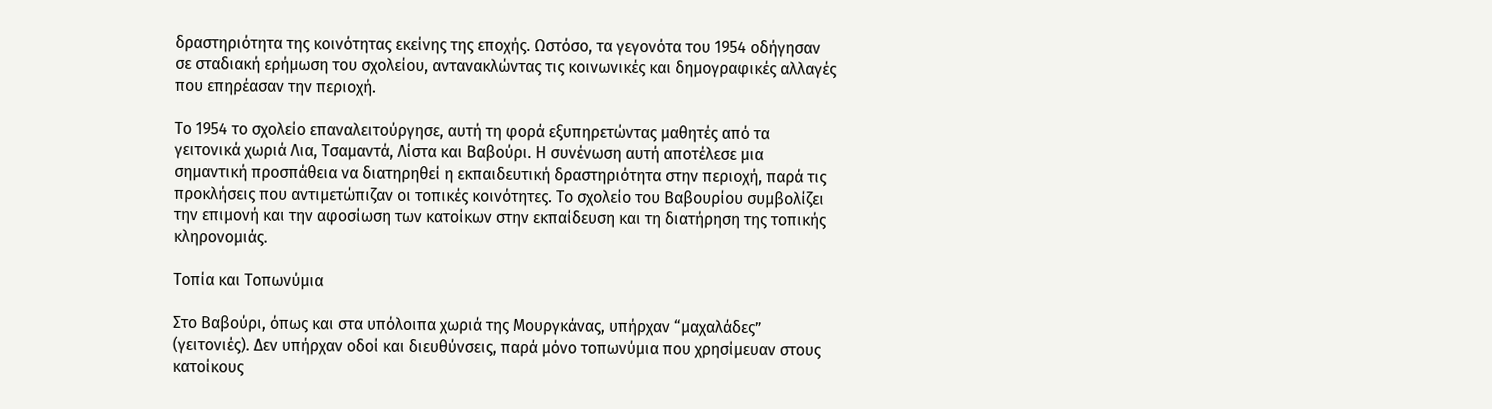δραστηριότητα της κοινότητας εκείνης της εποχής. Ωστόσο, τα γεγονότα του 1954 οδήγησαν σε σταδιακή ερήμωση του σχολείου, αντανακλώντας τις κοινωνικές και δημογραφικές αλλαγές που επηρέασαν την περιοχή.

Το 1954 το σχολείο επαναλειτούργησε, αυτή τη φορά εξυπηρετώντας μαθητές από τα γειτονικά χωριά Λια, Τσαμαντά, Λίστα και Βαβούρι. Η συνένωση αυτή αποτέλεσε μια σημαντική προσπάθεια να διατηρηθεί η εκπαιδευτική δραστηριότητα στην περιοχή, παρά τις προκλήσεις που αντιμετώπιζαν οι τοπικές κοινότητες. Το σχολείο του Βαβουρίου συμβολίζει την επιμονή και την αφοσίωση των κατοίκων στην εκπαίδευση και τη διατήρηση της τοπικής κληρονομιάς.

Τοπία και Τοπωνύμια

Στο Βαβούρι, όπως και στα υπόλοιπα χωριά της Μουργκάνας, υπήρχαν “μαχαλάδες” (γειτονιές). Δεν υπήρχαν οδοί και διευθύνσεις, παρά μόνο τοπωνύμια που χρησίμευαν στους κατοίκους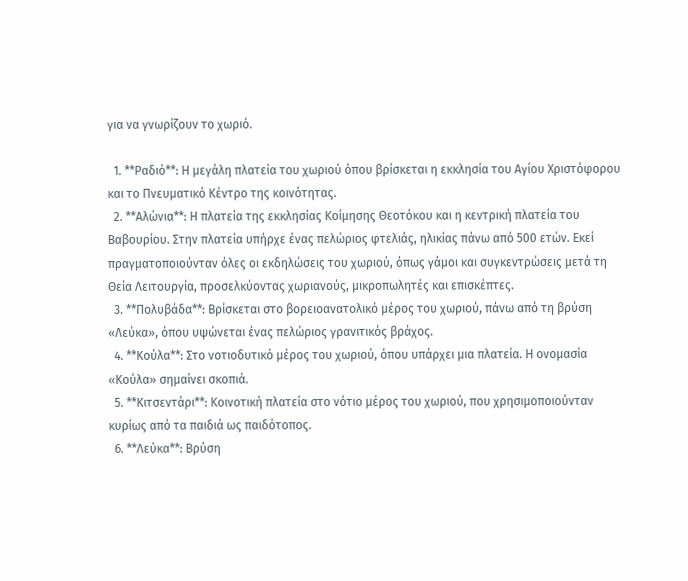για να γνωρίζουν το χωριό.

  1. **Ραδιό**: Η μεγάλη πλατεία του χωριού όπου βρίσκεται η εκκλησία του Αγίου Χριστόφορου και το Πνευματικό Κέντρο της κοινότητας.
  2. **Αλώνια**: Η πλατεία της εκκλησίας Κοίμησης Θεοτόκου και η κεντρική πλατεία του Βαβουρίου. Στην πλατεία υπήρχε ένας πελώριος φτελιάς, ηλικίας πάνω από 500 ετών. Εκεί πραγματοποιούνταν όλες οι εκδηλώσεις του χωριού, όπως γάμοι και συγκεντρώσεις μετά τη Θεία Λειτουργία, προσελκύοντας χωριανούς, μικροπωλητές και επισκέπτες.
  3. **Πολυβάδα**: Βρίσκεται στο βορειοανατολικό μέρος του χωριού, πάνω από τη βρύση «Λεύκα», όπου υψώνεται ένας πελώριος γρανιτικός βράχος.
  4. **Κούλα**: Στο νοτιοδυτικό μέρος του χωριού, όπου υπάρχει μια πλατεία. Η ονομασία «Κούλα» σημαίνει σκοπιά.
  5. **Κιτσεντάρι**: Κοινοτική πλατεία στο νότιο μέρος του χωριού, που χρησιμοποιούνταν κυρίως από τα παιδιά ως παιδότοπος.
  6. **Λεύκα**: Βρύση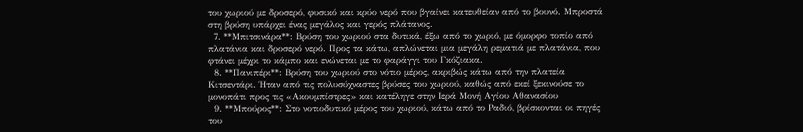του χωριού με δροσερό, φυσικό και κρύο νερό που βγαίνει κατευθείαν από το βουνό. Μπροστά στη βρύση υπάρχει ένας μεγάλος και γερός πλάτανος.
  7. **Μπιτσινάρα**: Βρύση του χωριού στα δυτικά, έξω από το χωριό, με όμορφο τοπίο από πλατάνια και δροσερό νερό. Προς τα κάτω, απλώνεται μια μεγάλη ρεματιά με πλατάνια, που φτάνει μέχρι το κάμπο και ενώνεται με το φαράγγι του Γκόζιακα.
  8. **Πανιπέρι**: Βρύση του χωριού στο νότιο μέρος, ακριβώς κάτω από την πλατεία Κιτσεντάρι. Ήταν από τις πολυσύχναστες βρύσες του χωριού, καθώς από εκεί ξεκινούσε το μονοπάτι προς τις «Ακουμπίστρες» και κατέληγε στην Ιερά Μονή Αγίου Αθανασίου
  9. **Μπούρος**: Στο νοτιοδυτικό μέρος του χωριού, κάτω από το Ραδιό, βρίσκονται οι πηγές του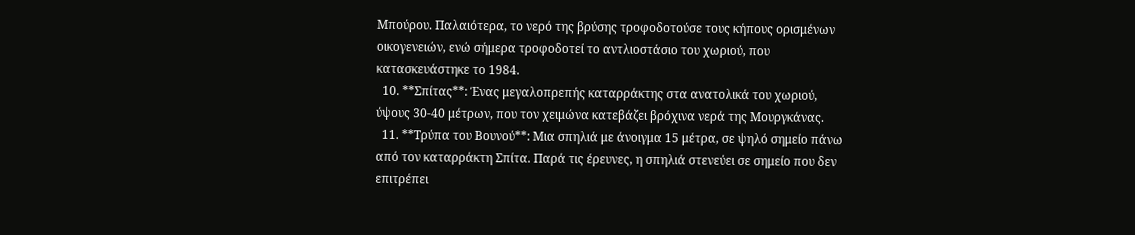Μπούρου. Παλαιότερα, το νερό της βρύσης τροφοδοτούσε τους κήπους ορισμένων οικογενειών, ενώ σήμερα τροφοδοτεί το αντλιοστάσιο του χωριού, που κατασκευάστηκε το 1984.
  10. **Σπίτας**: Ένας μεγαλοπρεπής καταρράκτης στα ανατολικά του χωριού, ύψους 30-40 μέτρων, που τον χειμώνα κατεβάζει βρόχινα νερά της Μουργκάνας.
  11. **Τρύπα του Βουνού**: Μια σπηλιά με άνοιγμα 15 μέτρα, σε ψηλό σημείο πάνω από τον καταρράκτη Σπίτα. Παρά τις έρευνες, η σπηλιά στενεύει σε σημείο που δεν επιτρέπει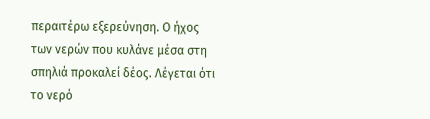περαιτέρω εξερεύνηση. Ο ήχος των νερών που κυλάνε μέσα στη σπηλιά προκαλεί δέος. Λέγεται ότι το νερό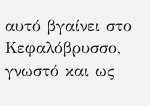αυτό βγαίνει στο Κεφαλόβρυσσο, γνωστό και ως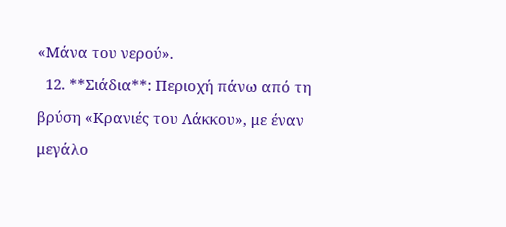«Μάνα του νερού».
  12. **Σιάδια**: Περιοχή πάνω από τη βρύση «Κρανιές του Λάκκου», με έναν μεγάλο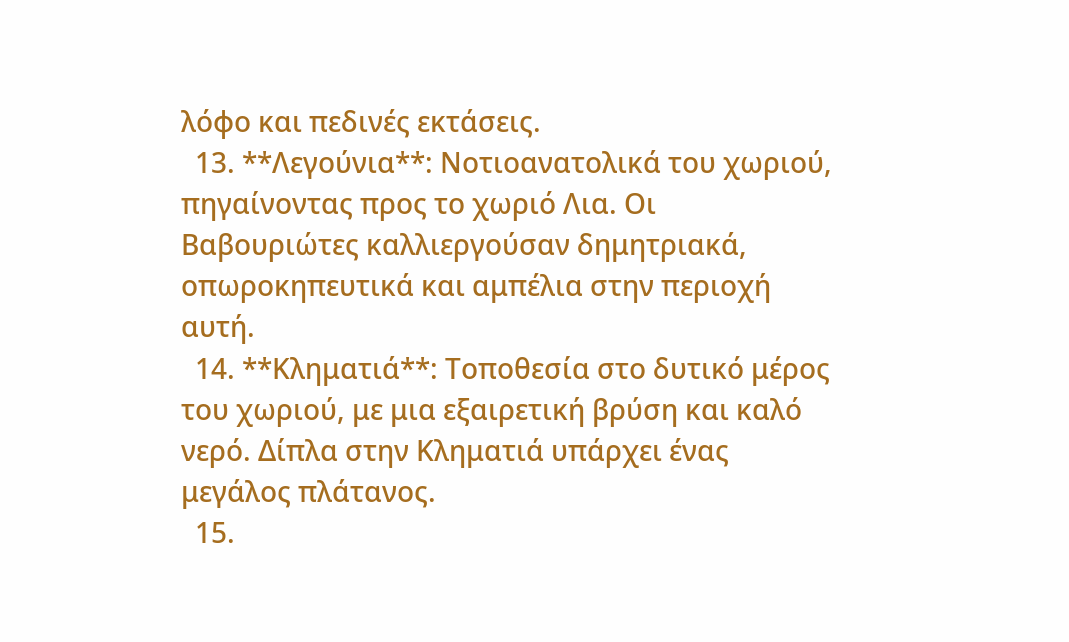λόφο και πεδινές εκτάσεις.
  13. **Λεγούνια**: Νοτιοανατολικά του χωριού, πηγαίνοντας προς το χωριό Λια. Οι Βαβουριώτες καλλιεργούσαν δημητριακά, οπωροκηπευτικά και αμπέλια στην περιοχή αυτή.
  14. **Κληματιά**: Τοποθεσία στο δυτικό μέρος του χωριού, με μια εξαιρετική βρύση και καλό νερό. Δίπλα στην Κληματιά υπάρχει ένας μεγάλος πλάτανος.
  15.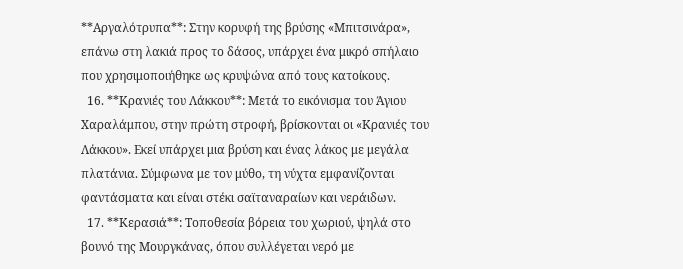**Αργαλότρυπα**: Στην κορυφή της βρύσης «Μπιτσινάρα», επάνω στη λακιά προς το δάσος, υπάρχει ένα μικρό σπήλαιο που χρησιμοποιήθηκε ως κρυψώνα από τους κατοίκους.
  16. **Κρανιές του Λάκκου**: Μετά το εικόνισμα του Άγιου Χαραλάμπου, στην πρώτη στροφή, βρίσκονται οι «Κρανιές του Λάκκου». Εκεί υπάρχει μια βρύση και ένας λάκος με μεγάλα πλατάνια. Σύμφωνα με τον μύθο, τη νύχτα εμφανίζονται φαντάσματα και είναι στέκι σαϊταναραίων και νεράιδων.
  17. **Κερασιά**: Τοποθεσία βόρεια του χωριού, ψηλά στο βουνό της Μουργκάνας, όπου συλλέγεται νερό με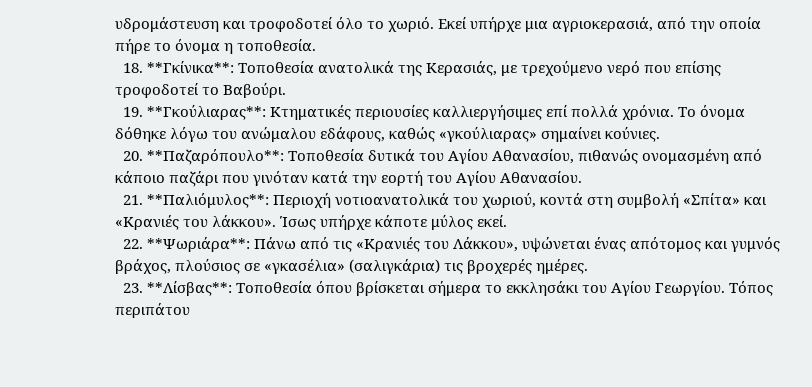υδρομάστευση και τροφοδοτεί όλο το χωριό. Εκεί υπήρχε μια αγριοκερασιά, από την οποία πήρε το όνομα η τοποθεσία.
  18. **Γκίνικα**: Τοποθεσία ανατολικά της Κερασιάς, με τρεχούμενο νερό που επίσης τροφοδοτεί το Βαβούρι.
  19. **Γκούλιαρας**: Κτηματικές περιουσίες καλλιεργήσιμες επί πολλά χρόνια. Το όνομα δόθηκε λόγω του ανώμαλου εδάφους, καθώς «γκούλιαρας» σημαίνει κούνιες.
  20. **Παζαρόπουλο**: Τοποθεσία δυτικά του Αγίου Αθανασίου, πιθανώς ονομασμένη από κάποιο παζάρι που γινόταν κατά την εορτή του Αγίου Αθανασίου.
  21. **Παλιόμυλος**: Περιοχή νοτιοανατολικά του χωριού, κοντά στη συμβολή «Σπίτα» και «Κρανιές του λάκκου». Ίσως υπήρχε κάποτε μύλος εκεί.
  22. **Ψωριάρα**: Πάνω από τις «Κρανιές του Λάκκου», υψώνεται ένας απότομος και γυμνός βράχος, πλούσιος σε «γκασέλια» (σαλιγκάρια) τις βροχερές ημέρες.
  23. **Λίσβας**: Τοποθεσία όπου βρίσκεται σήμερα το εκκλησάκι του Αγίου Γεωργίου. Τόπος περιπάτου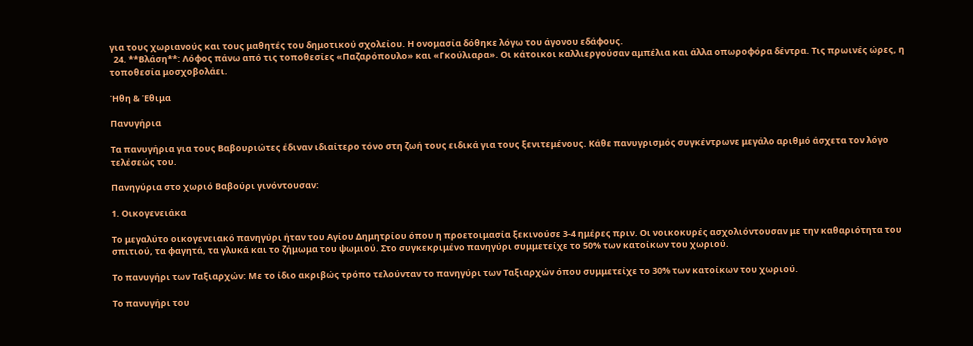για τους χωριανούς και τους μαθητές του δημοτικού σχολείου. Η ονομασία δόθηκε λόγω του άγονου εδάφους.
  24. **Βλάση**: Λόφος πάνω από τις τοποθεσίες «Παζαρόπουλο» και «Γκούλιαρα». Οι κάτοικοι καλλιεργούσαν αμπέλια και άλλα οπωροφόρα δέντρα. Τις πρωινές ώρες, η τοποθεσία μοσχοβολάει.

Ήθη & Έθιμα

Πανυγήρια

Τα πανυγήρια για τους Βαβουριώτες έδιναν ιδιαίτερο τόνο στη ζωή τους ειδικά για τους ξενιτεμένους. Κάθε πανυγρισμός συγκέντρωνε μεγάλο αριθμό άσχετα τον λόγο τελέσεώς του.

Πανηγύρια στο χωριό Βαβούρι γινόντουσαν:

1. Οικογενειάκα

Το μεγαλύτο οικογενειακό πανηγύρι ήταν του Αγίου Δημητρίου όπου η προετοιμασία ξεκινούσε 3-4 ημέρες πριν. Οι νοικοκυρές ασχολιόντουσαν με την καθαριότητα του σπιτιού, τα φαγητά, τα γλυκά και το ζήμωμα του ψωμιού. Στο συγκεκριμένο πανηγύρι συμμετείχε το 50% των κατοίκων του χωριού.

Το πανυγήρι των Ταξιαρχών: Με το ίδιο ακριβώς τρόπο τελούνταν το πανηγύρι των Ταξιαρχών όπου συμμετείχε το 30% των κατοίκων του χωριού.

Το πανυγήρι του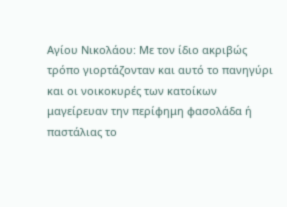Αγίου Νικολάου: Με τον ίδιο ακριβώς τρόπο γιορτάζονταν και αυτό το πανηγύρι και οι νοικοκυρές των κατοίκων μαγείρευαν την περίφημη φασολάδα ή παστάλιας το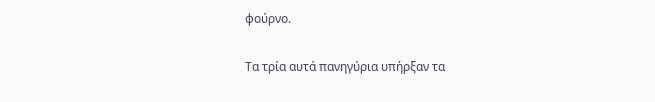φούρνο.

Τα τρία αυτά πανηγύρια υπήρξαν τα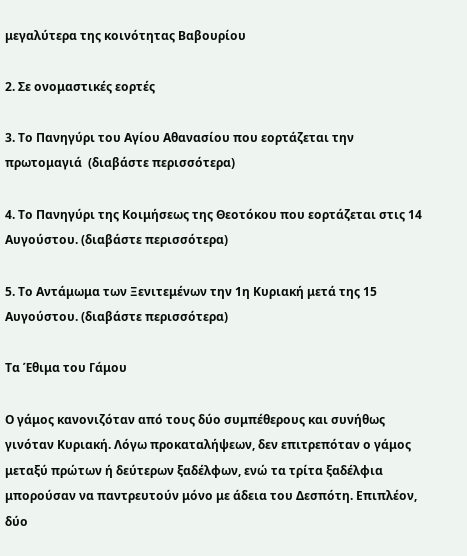μεγαλύτερα της κοινότητας Βαβουρίου

2. Σε ονομαστικές εορτές

3. Το Πανηγύρι του Αγίου Αθανασίου που εορτάζεται την πρωτομαγιά  (διαβάστε περισσότερα)

4. Το Πανηγύρι της Κοιμήσεως της Θεοτόκου που εορτάζεται στις 14 Αυγούστου. (διαβάστε περισσότερα)

5. Το Αντάμωμα των Ξενιτεμένων την 1η Κυριακή μετά της 15 Αυγούστου. (διαβάστε περισσότερα)

Τα Έθιμα του Γάμου

Ο γάμος κανονιζόταν από τους δύο συμπέθερους και συνήθως γινόταν Κυριακή. Λόγω προκαταλήψεων, δεν επιτρεπόταν ο γάμος μεταξύ πρώτων ή δεύτερων ξαδέλφων, ενώ τα τρίτα ξαδέλφια μπορούσαν να παντρευτούν μόνο με άδεια του Δεσπότη. Επιπλέον, δύο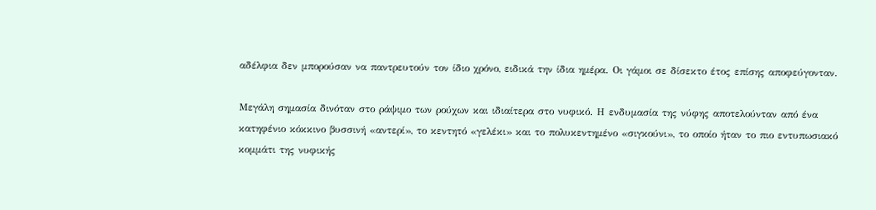αδέλφια δεν μπορούσαν να παντρευτούν τον ίδιο χρόνο, ειδικά την ίδια ημέρα. Οι γάμοι σε δίσεκτο έτος επίσης αποφεύγονταν.

Μεγάλη σημασία δινόταν στο ράψιμο των ρούχων και ιδιαίτερα στο νυφικό. Η ενδυμασία της νύφης αποτελούνταν από ένα κατηφένιο κόκκινο βυσσινή «αντερί», το κεντητό «γελέκι» και το πολυκεντημένο «σιγκούνι», το οποίο ήταν το πιο εντυπωσιακό κομμάτι της νυφικής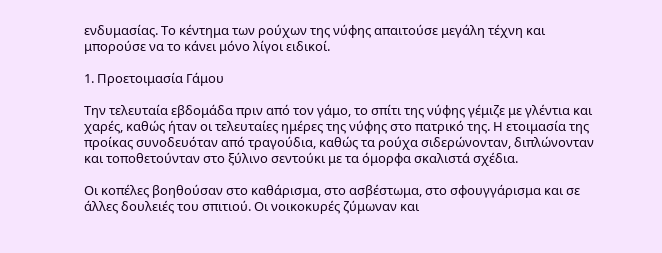ενδυμασίας. Το κέντημα των ρούχων της νύφης απαιτούσε μεγάλη τέχνη και μπορούσε να το κάνει μόνο λίγοι ειδικοί.

1. Προετοιμασία Γάμου

Την τελευταία εβδομάδα πριν από τον γάμο, το σπίτι της νύφης γέμιζε με γλέντια και χαρές, καθώς ήταν οι τελευταίες ημέρες της νύφης στο πατρικό της. Η ετοιμασία της προίκας συνοδευόταν από τραγούδια, καθώς τα ρούχα σιδερώνονταν, διπλώνονταν και τοποθετούνταν στο ξύλινο σεντούκι με τα όμορφα σκαλιστά σχέδια.

Οι κοπέλες βοηθούσαν στο καθάρισμα, στο ασβέστωμα, στο σφουγγάρισμα και σε άλλες δουλειές του σπιτιού. Οι νοικοκυρές ζύμωναν και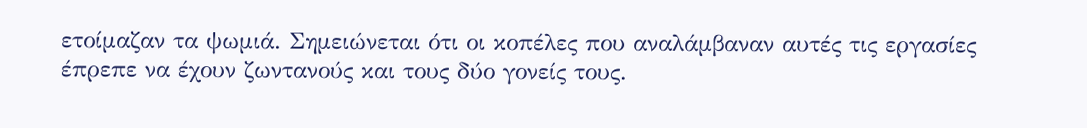ετοίμαζαν τα ψωμιά. Σημειώνεται ότι οι κοπέλες που αναλάμβαναν αυτές τις εργασίες έπρεπε να έχουν ζωντανούς και τους δύο γονείς τους.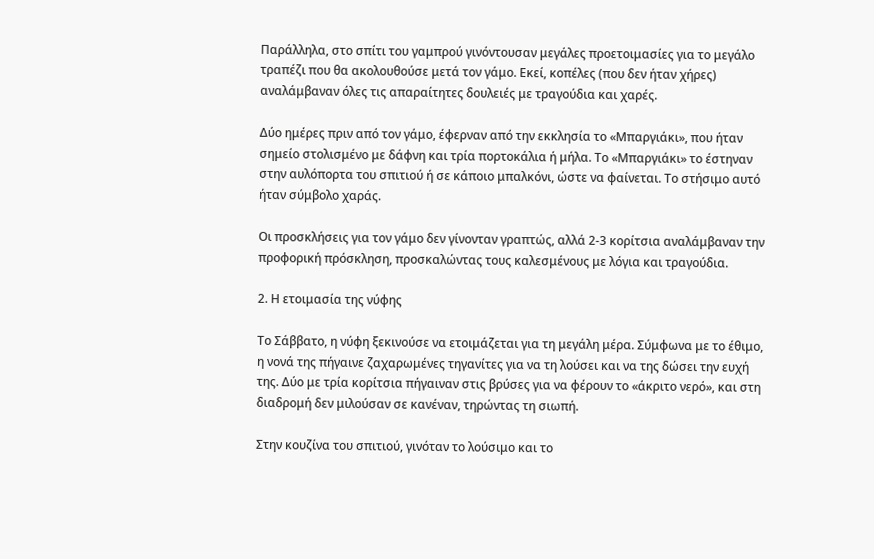Παράλληλα, στο σπίτι του γαμπρού γινόντουσαν μεγάλες προετοιμασίες για το μεγάλο τραπέζι που θα ακολουθούσε μετά τον γάμο. Εκεί, κοπέλες (που δεν ήταν χήρες) αναλάμβαναν όλες τις απαραίτητες δουλειές με τραγούδια και χαρές.

Δύο ημέρες πριν από τον γάμο, έφερναν από την εκκλησία το «Μπαργιάκι», που ήταν σημείο στολισμένο με δάφνη και τρία πορτοκάλια ή μήλα. Το «Μπαργιάκι» το έστηναν στην αυλόπορτα του σπιτιού ή σε κάποιο μπαλκόνι, ώστε να φαίνεται. Το στήσιμο αυτό ήταν σύμβολο χαράς.

Οι προσκλήσεις για τον γάμο δεν γίνονταν γραπτώς, αλλά 2-3 κορίτσια αναλάμβαναν την προφορική πρόσκληση, προσκαλώντας τους καλεσμένους με λόγια και τραγούδια.

2. Η ετοιμασία της νύφης

Το Σάββατο, η νύφη ξεκινούσε να ετοιμάζεται για τη μεγάλη μέρα. Σύμφωνα με το έθιμο, η νονά της πήγαινε ζαχαρωμένες τηγανίτες για να τη λούσει και να της δώσει την ευχή της. Δύο με τρία κορίτσια πήγαιναν στις βρύσες για να φέρουν το «άκριτο νερό», και στη διαδρομή δεν μιλούσαν σε κανέναν, τηρώντας τη σιωπή.

Στην κουζίνα του σπιτιού, γινόταν το λούσιμο και το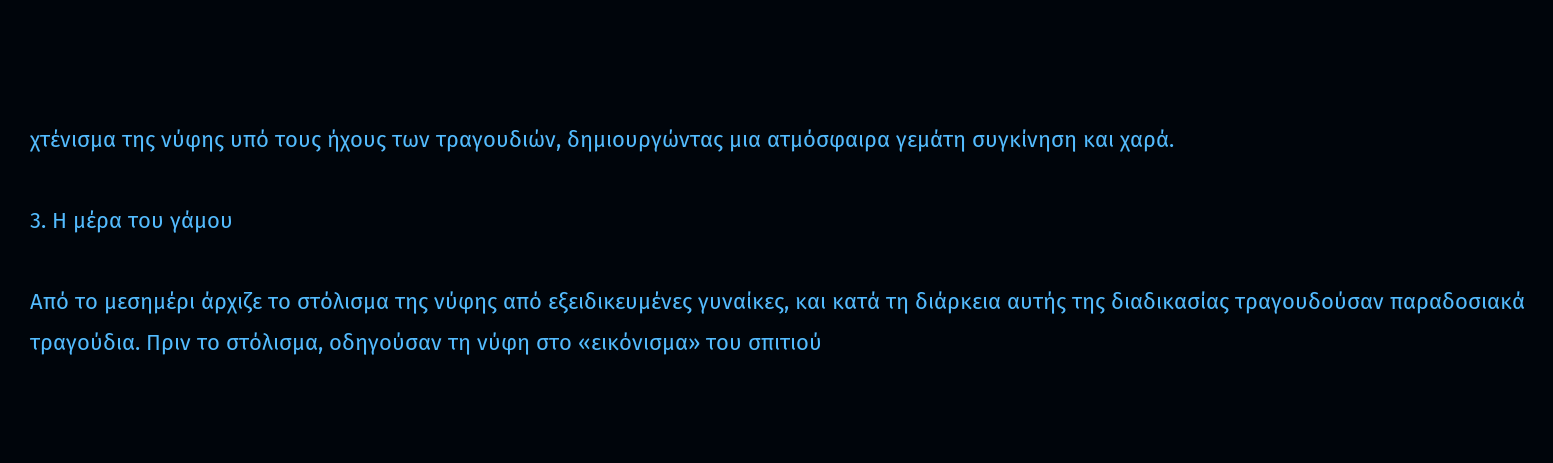χτένισμα της νύφης υπό τους ήχους των τραγουδιών, δημιουργώντας μια ατμόσφαιρα γεμάτη συγκίνηση και χαρά.

3. Η μέρα του γάμου

Από το μεσημέρι άρχιζε το στόλισμα της νύφης από εξειδικευμένες γυναίκες, και κατά τη διάρκεια αυτής της διαδικασίας τραγουδούσαν παραδοσιακά τραγούδια. Πριν το στόλισμα, οδηγούσαν τη νύφη στο «εικόνισμα» του σπιτιού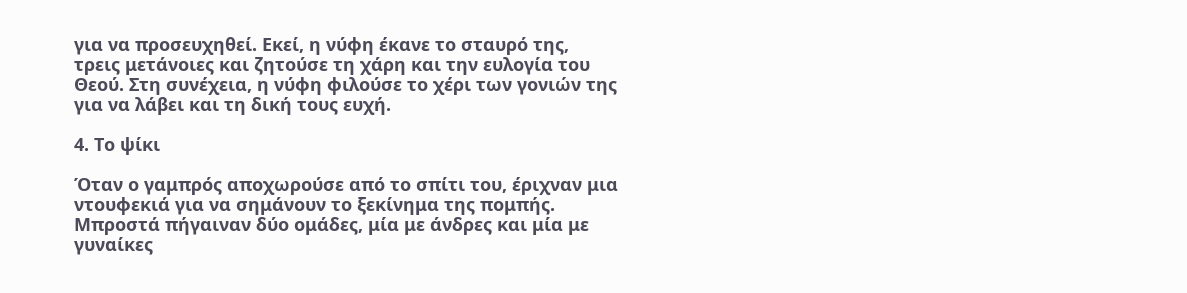για να προσευχηθεί. Εκεί, η νύφη έκανε το σταυρό της, τρεις μετάνοιες και ζητούσε τη χάρη και την ευλογία του Θεού. Στη συνέχεια, η νύφη φιλούσε το χέρι των γονιών της για να λάβει και τη δική τους ευχή.

4. Το ψίκι

Όταν ο γαμπρός αποχωρούσε από το σπίτι του, έριχναν μια ντουφεκιά για να σημάνουν το ξεκίνημα της πομπής. Μπροστά πήγαιναν δύο ομάδες, μία με άνδρες και μία με γυναίκες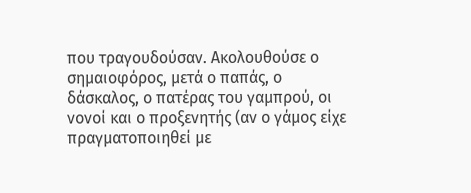που τραγουδούσαν. Ακολουθούσε ο σημαιοφόρος, μετά ο παπάς, ο δάσκαλος, ο πατέρας του γαμπρού, οι νονοί και ο προξενητής (αν ο γάμος είχε πραγματοποιηθεί με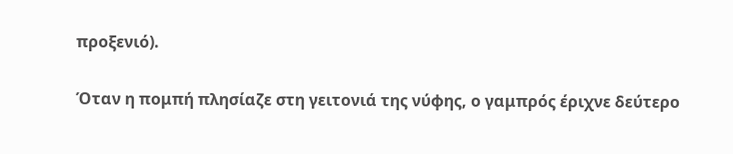προξενιό).

Όταν η πομπή πλησίαζε στη γειτονιά της νύφης, ο γαμπρός έριχνε δεύτερο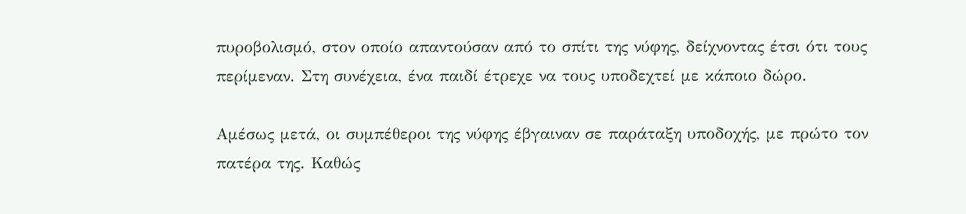πυροβολισμό, στον οποίο απαντούσαν από το σπίτι της νύφης, δείχνοντας έτσι ότι τους περίμεναν. Στη συνέχεια, ένα παιδί έτρεχε να τους υποδεχτεί με κάποιο δώρο.

Αμέσως μετά, οι συμπέθεροι της νύφης έβγαιναν σε παράταξη υποδοχής, με πρώτο τον πατέρα της. Καθώς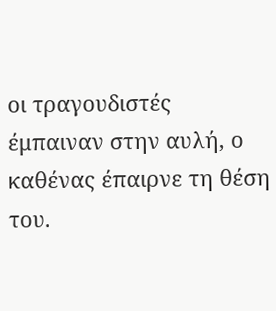οι τραγουδιστές έμπαιναν στην αυλή, ο καθένας έπαιρνε τη θέση του.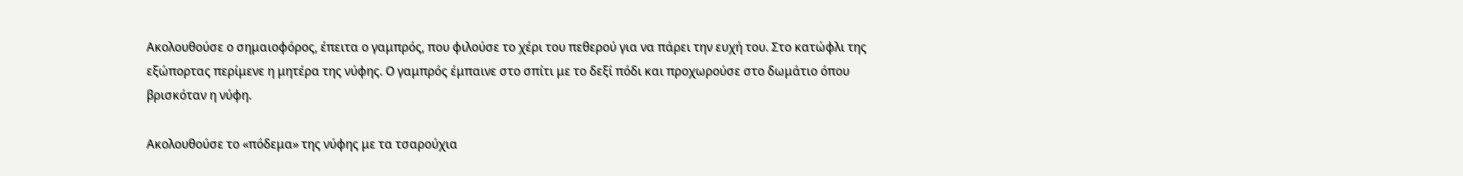Ακολουθούσε ο σημαιοφόρος, έπειτα ο γαμπρός, που φιλούσε το χέρι του πεθερού για να πάρει την ευχή του. Στο κατώφλι της εξώπορτας περίμενε η μητέρα της νύφης. Ο γαμπρός έμπαινε στο σπίτι με το δεξί πόδι και προχωρούσε στο δωμάτιο όπου βρισκόταν η νύφη.

Ακολουθούσε το «πόδεμα» της νύφης με τα τσαρούχια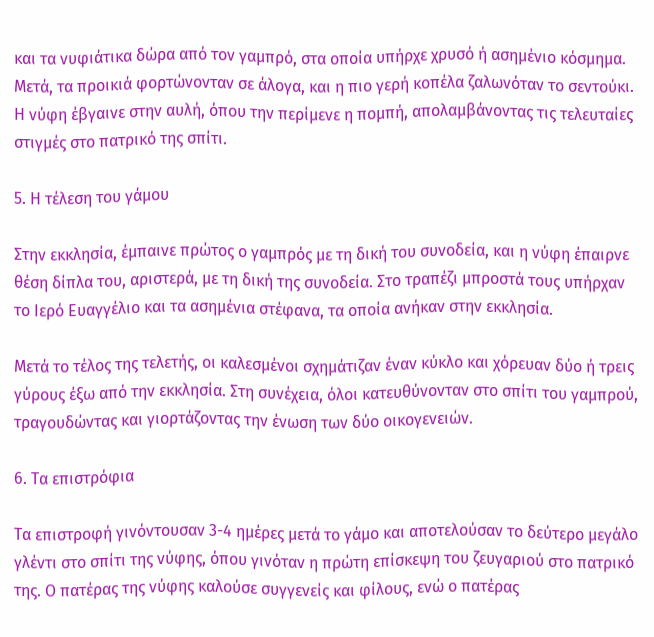και τα νυφιάτικα δώρα από τον γαμπρό, στα οποία υπήρχε χρυσό ή ασημένιο κόσμημα. Μετά, τα προικιά φορτώνονταν σε άλογα, και η πιο γερή κοπέλα ζαλωνόταν το σεντούκι. Η νύφη έβγαινε στην αυλή, όπου την περίμενε η πομπή, απολαμβάνοντας τις τελευταίες στιγμές στο πατρικό της σπίτι.

5. Η τέλεση του γάμου

Στην εκκλησία, έμπαινε πρώτος ο γαμπρός με τη δική του συνοδεία, και η νύφη έπαιρνε θέση δίπλα του, αριστερά, με τη δική της συνοδεία. Στο τραπέζι μπροστά τους υπήρχαν το Ιερό Ευαγγέλιο και τα ασημένια στέφανα, τα οποία ανήκαν στην εκκλησία.

Μετά το τέλος της τελετής, οι καλεσμένοι σχημάτιζαν έναν κύκλο και χόρευαν δύο ή τρεις γύρους έξω από την εκκλησία. Στη συνέχεια, όλοι κατευθύνονταν στο σπίτι του γαμπρού, τραγουδώντας και γιορτάζοντας την ένωση των δύο οικογενειών.

6. Τα επιστρόφια

Τα επιστροφή γινόντουσαν 3-4 ημέρες μετά το γάμο και αποτελούσαν το δεύτερο μεγάλο γλέντι στο σπίτι της νύφης, όπου γινόταν η πρώτη επίσκεψη του ζευγαριού στο πατρικό της. Ο πατέρας της νύφης καλούσε συγγενείς και φίλους, ενώ ο πατέρας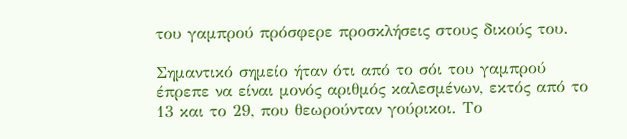του γαμπρού πρόσφερε προσκλήσεις στους δικούς του.

Σημαντικό σημείο ήταν ότι από το σόι του γαμπρού έπρεπε να είναι μονός αριθμός καλεσμένων, εκτός από το 13 και το 29, που θεωρούνταν γούρικοι. Το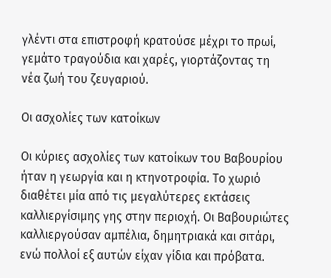γλέντι στα επιστροφή κρατούσε μέχρι το πρωί, γεμάτο τραγούδια και χαρές, γιορτάζοντας τη νέα ζωή του ζευγαριού.

Οι ασχολίες των κατοίκων

Οι κύριες ασχολίες των κατοίκων του Βαβουρίου ήταν η γεωργία και η κτηνοτροφία. Το χωριό διαθέτει μία από τις μεγαλύτερες εκτάσεις καλλιεργίσιμης γης στην περιοχή. Οι Βαβουριώτες καλλιεργούσαν αμπέλια, δημητριακά και σιτάρι, ενώ πολλοί εξ αυτών είχαν γίδια και πρόβατα.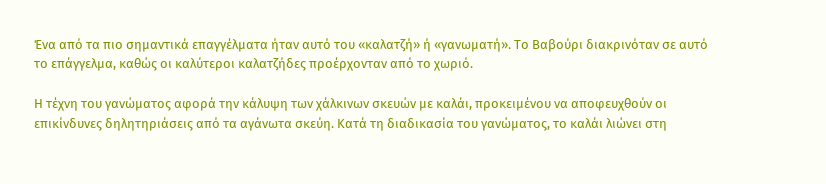Ένα από τα πιο σημαντικά επαγγέλματα ήταν αυτό του «καλατζή» ή «γανωματή». Το Βαβούρι διακρινόταν σε αυτό το επάγγελμα, καθώς οι καλύτεροι καλατζήδες προέρχονταν από το χωριό.

Η τέχνη του γανώματος αφορά την κάλυψη των χάλκινων σκευών με καλάι, προκειμένου να αποφευχθούν οι επικίνδυνες δηλητηριάσεις από τα αγάνωτα σκεύη. Κατά τη διαδικασία του γανώματος, το καλάι λιώνει στη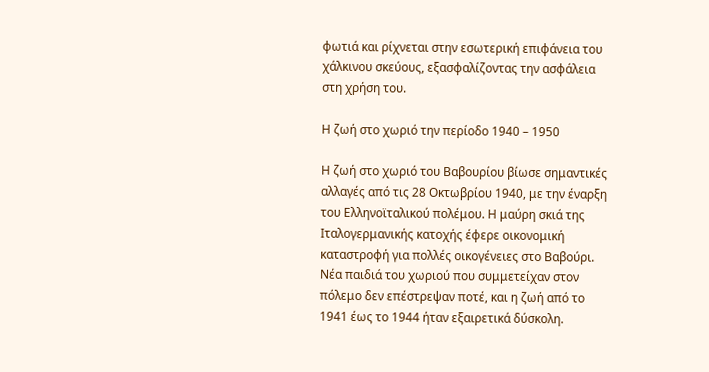φωτιά και ρίχνεται στην εσωτερική επιφάνεια του χάλκινου σκεύους, εξασφαλίζοντας την ασφάλεια στη χρήση του.

Η ζωή στο χωριό την περίοδο 1940 – 1950

Η ζωή στο χωριό του Βαβουρίου βίωσε σημαντικές αλλαγές από τις 28 Οκτωβρίου 1940, με την έναρξη του Ελληνοϊταλικού πολέμου. Η μαύρη σκιά της Ιταλογερμανικής κατοχής έφερε οικονομική καταστροφή για πολλές οικογένειες στο Βαβούρι. Νέα παιδιά του χωριού που συμμετείχαν στον πόλεμο δεν επέστρεψαν ποτέ, και η ζωή από το 1941 έως το 1944 ήταν εξαιρετικά δύσκολη.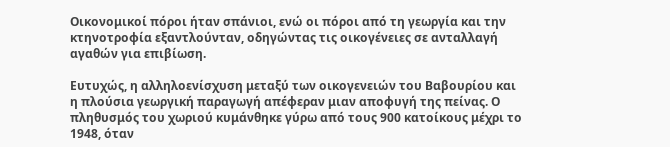Οικονομικοί πόροι ήταν σπάνιοι, ενώ οι πόροι από τη γεωργία και την κτηνοτροφία εξαντλούνταν, οδηγώντας τις οικογένειες σε ανταλλαγή αγαθών για επιβίωση.

Ευτυχώς, η αλληλοενίσχυση μεταξύ των οικογενειών του Βαβουρίου και η πλούσια γεωργική παραγωγή απέφεραν μιαν αποφυγή της πείνας. Ο πληθυσμός του χωριού κυμάνθηκε γύρω από τους 900 κατοίκους μέχρι το 1948, όταν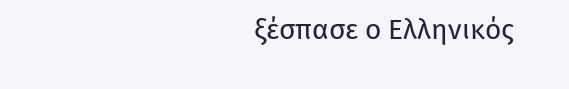ξέσπασε ο Ελληνικός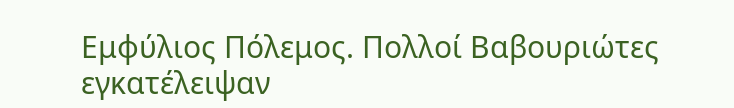Εμφύλιος Πόλεμος. Πολλοί Βαβουριώτες εγκατέλειψαν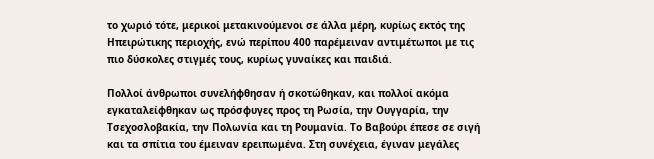το χωριό τότε, μερικοί μετακινούμενοι σε άλλα μέρη, κυρίως εκτός της Ηπειρώτικης περιοχής, ενώ περίπου 400 παρέμειναν αντιμέτωποι με τις πιο δύσκολες στιγμές τους, κυρίως γυναίκες και παιδιά.

Πολλοί άνθρωποι συνελήφθησαν ή σκοτώθηκαν, και πολλοί ακόμα εγκαταλείφθηκαν ως πρόσφυγες προς τη Ρωσία, την Ουγγαρία, την Τσεχοσλοβακία, την Πολωνία και τη Ρουμανία. Το Βαβούρι έπεσε σε σιγή και τα σπίτια του έμειναν ερειπωμένα. Στη συνέχεια, έγιναν μεγάλες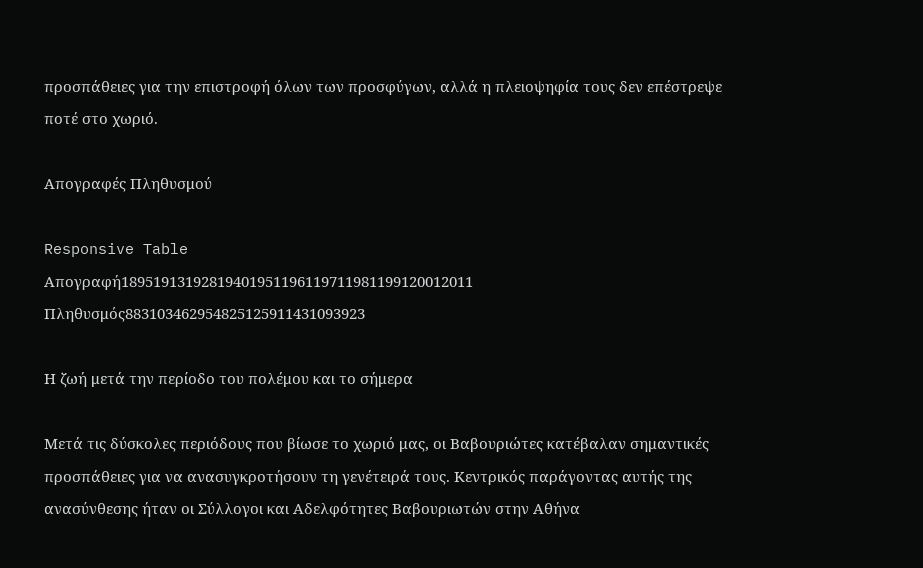προσπάθειες για την επιστροφή όλων των προσφύγων, αλλά η πλειοψηφία τους δεν επέστρεψε ποτέ στο χωριό.

Απογραφές Πληθυσμού

Responsive Table
Απογραφή18951913192819401951196119711981199120012011
Πληθυσμός883103462954825125911431093923

Η ζωή μετά την περίοδο του πολέμου και το σήμερα

Μετά τις δύσκολες περιόδους που βίωσε το χωριό μας, οι Βαβουριώτες κατέβαλαν σημαντικές προσπάθειες για να ανασυγκροτήσουν τη γενέτειρά τους. Κεντρικός παράγοντας αυτής της ανασύνθεσης ήταν οι Σύλλογοι και Αδελφότητες Βαβουριωτών στην Αθήνα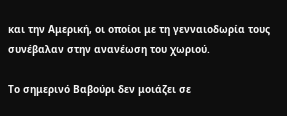και την Αμερική, οι οποίοι με τη γενναιοδωρία τους συνέβαλαν στην ανανέωση του χωριού.

Το σημερινό Βαβούρι δεν μοιάζει σε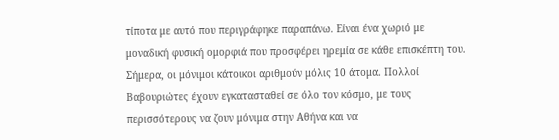τίποτα με αυτό που περιγράφηκε παραπάνω. Είναι ένα χωριό με μοναδική φυσική ομορφιά που προσφέρει ηρεμία σε κάθε επισκέπτη του. Σήμερα, οι μόνιμοι κάτοικοι αριθμούν μόλις 10 άτομα. Πολλοί Βαβουριώτες έχουν εγκατασταθεί σε όλο τον κόσμο, με τους περισσότερους να ζουν μόνιμα στην Αθήνα και να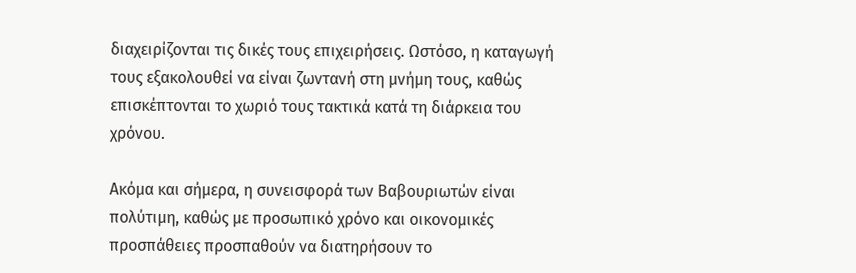διαχειρίζονται τις δικές τους επιχειρήσεις. Ωστόσο, η καταγωγή τους εξακολουθεί να είναι ζωντανή στη μνήμη τους, καθώς επισκέπτονται το χωριό τους τακτικά κατά τη διάρκεια του χρόνου.

Ακόμα και σήμερα, η συνεισφορά των Βαβουριωτών είναι πολύτιμη, καθώς με προσωπικό χρόνο και οικονομικές προσπάθειες προσπαθούν να διατηρήσουν το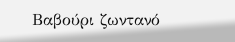Βαβούρι ζωντανό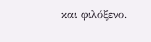και φιλόξενο.